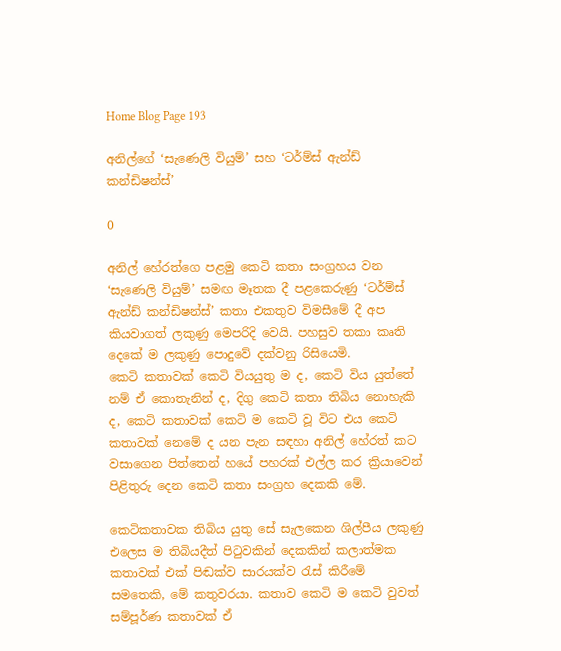Home Blog Page 193

අනිල්ගේ ‘සැණෙලි වියුම්’ සහ ‘ටර්ම්ස් ඇන්ඩ් කන්ඩිෂන්ස්’

0

අනිල් හේරත්ගෙ පළමු කෙටි කතා සංග්‍රහය වන ‘සැණෙලි වියුම්’ සමඟ මෑතක දී පළකෙරුණු ‘ටර්ම්ස් ඇන්ඩ් කන්ඩිෂන්ස්’ කතා එකතුව විමසීමේ දී අප කියවාගත් ලකුණු මෙපරිදි වෙයි. පහසුව තකා කෘති දෙකේ ම ලකුණු පොදුවේ දක්වනු රිසියෙමි.
කෙටි කතාවක් කෙටි වියයුතු ම ද, කෙටි විය යුත්තේ නම් ඒ කොතැනින් ද, දිගු කෙටි කතා තිබිය නොහැකි ද, කෙටි කතාවක් කෙටි ම කෙටි වූ විට එය කෙටි කතාවක් නෙමේ ද යන පැන සඳහා අනිල් හේරත් කට වසාගෙන පිත්තෙන් හයේ පහරක් එල්ල කර ක්‍රියාවෙන් පිළිතුරු දෙන කෙටි කතා සංග්‍රහ දෙකකි මේ.

කෙටිකතාවක තිබිය යුතු සේ සැලකෙන ශිල්පීය ලකුණු එලෙස ම තිබියදීත් පිටුවකින් දෙකකින් කලාත්මක කතාවක් එක් පිඬක්ව සාරයක්ව රැස් කිරීමේ සමතෙකි, මේ කතුවරයා. කතාව කෙටි ම කෙටි වුවත් සම්පූර්ණ කතාවක් ඒ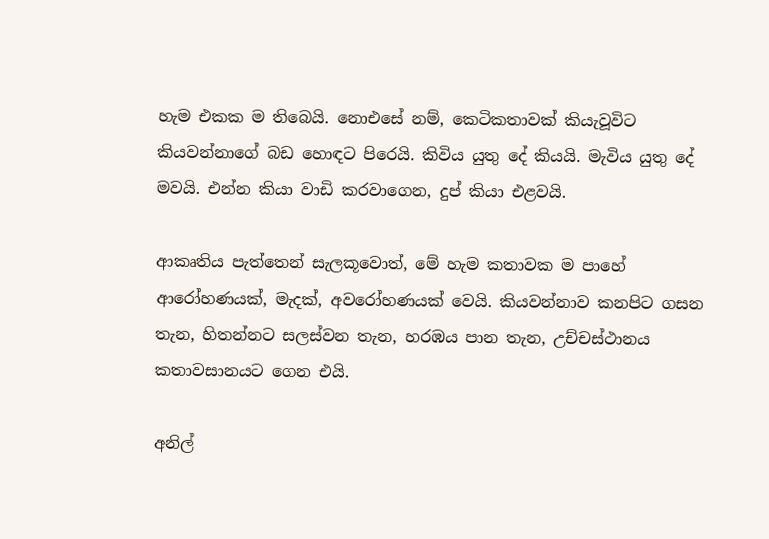හැම එකක ම තිබෙයි. නොඑසේ නම්, කෙටිකතාවක් කියැවූවිට කියවන්නාගේ බඩ හොඳට පිරෙයි. කිවිය යුතු දේ කියයි. මැවිය යුතු දේ මවයි. එන්න කියා වාඩි කරවාගෙන, දුප් කියා එළවයි.

ආකෘතිය පැත්තෙන් සැලකූවොත්, මේ හැම කතාවක ම පාහේ ආරෝහණයක්, මැදක්, අවරෝහණයක් වෙයි. කියවන්නාව කනපිට ගසන තැන, හිතන්නට සලස්වන තැන, හරඹය පාන තැන, උච්චස්ථානය කතාවසානයට ගෙන එයි.

අනිල්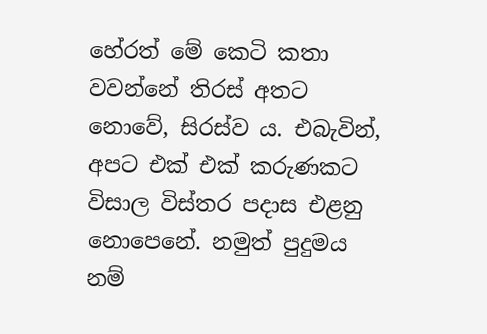හේරත් මේ කෙටි කතා වවන්නේ තිරස් අතට නොවේ, සිරස්ව ය. එබැවින්, අපට එක් එක් කරුණකට විසාල විස්තර පදාස එළනු නොපෙනේ. නමුත් පුදුමය නම්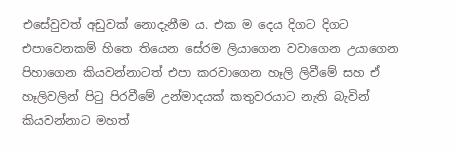එසේවුවත් අඩුවක් නොදැනීම ය. එක ම දෙය දිගට දිගට එපාවෙනකම් හිතෙ තියෙන සේරම ලියාගෙන වවාගෙන උයාගෙන පිහාගෙන කියවන්නාටත් එපා කරවාගෙන හෑලි ලිවීමේ සහ ඒ හෑලිවලින් පිටු පිරවීමේ උන්මාදයක් කතුවරයාට නැති බැවින් කියවන්නාට මහත්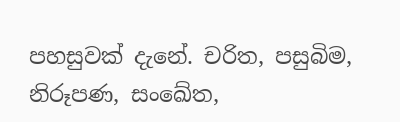පහසුවක් දැනේ. චරිත, පසුබිම, නිරූපණ, සංඛේත,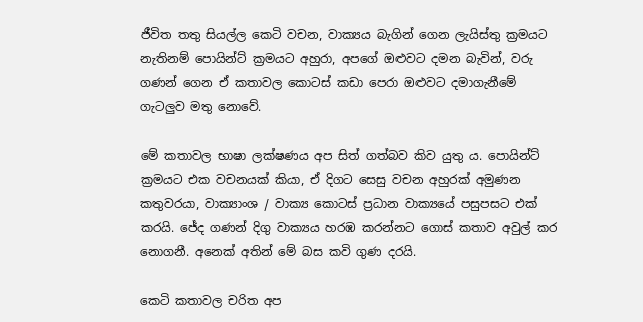ජීවිත තතු සියල්ල කෙටි වචන, වාක්‍යය බැගින් ගෙන ලැයිස්තු ක්‍රමයට නැතිනම් පොයින්ට් ක්‍රමයට අහුරා, අපගේ ඔළුවට දමන බැවින්, වරු ගණන් ගෙන ඒ කතාවල කොටස් කඩා පෙරා ඔළුවට දමාගැනීමේ ගැටලුව මතු නොවේ.

මේ කතාවල භාෂා ලක්ෂණය අප සිත් ගත්බව කිව යුතු ය. පොයින්ට් ක්‍රමයට එක වචනයක් කියා, ඒ දිගට සෙසු වචන අහුරක් අමුණන කතුවරයා, වාක්‍යාංශ / වාක්‍ය කොටස් ප්‍රධාන වාක්‍යයේ පසුපසට එක් කරයි. ජේද ගණන් දිගු වාක්‍යය හරඹ කරන්නට ගොස් කතාව අවුල් කර නොගනී. අනෙක් අතින් මේ බස කවි ගුණ දරයි.

කෙටි කතාවල චරිත අප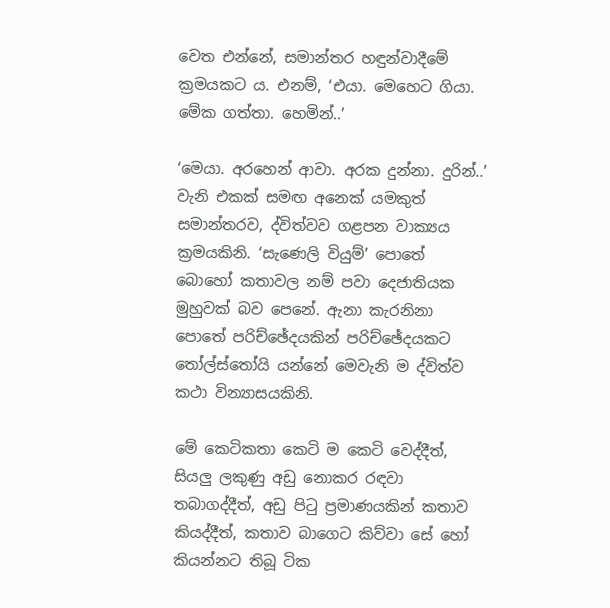වෙත එන්නේ, සමාන්තර හඳුන්වාදීමේ ක්‍රමයකට ය. එනම්, ‘එයා. මෙහෙට ගියා. මේක ගත්තා. හෙමින්..’

‘මෙයා. අරහෙන් ආවා. අරක දුන්නා. දුරින්..’ වැනි එකක් සමඟ අනෙක් යමකුත් සමාන්තරව, ද්විත්වව ගළපන වාක්‍යය ක්‍රමයකිනි. ‘සැණෙලි වියුම්’ පොතේ බොහෝ කතාවල නම් පවා දෙජාතියක මුහුවක් බව පෙනේ. ඇනා කැරනිනා පොතේ පරිච්ඡේදයකින් පරිච්ඡේදයකට තෝල්ස්තෝයි යන්නේ මෙවැනි ම ද්විත්ව කථා වින්‍යාසයකිනි.

මේ කෙටිකතා කෙටි ම කෙටි වෙද්දීත්, සියලු ලකුණු අඩු නොකර රඳවා තබාගද්දීත්, අඩු පිටු ප්‍රමාණයකින් කතාව කියද්දීත්, කතාව බාගෙට කිව්වා සේ හෝ කියන්නට තිබූ ටික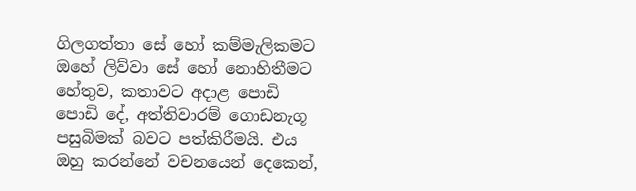ගිලගත්තා සේ හෝ කම්මැලිකමට ඔහේ ලිව්වා සේ හෝ නොහිතීමට හේතුව, කතාවට අදාළ පොඩි පොඩි දේ, අත්තිවාරම් ගොඩනැගූ පසුබිමක් බවට පත්කිරීමයි. එය ඔහු කරන්නේ වචනයෙන් දෙකෙන්,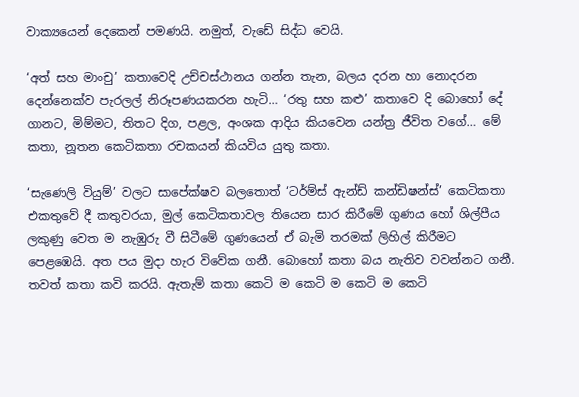වාක්‍යයෙන් දෙකෙන් පමණයි. නමුත්, වැඩේ සිද්ධ වෙයි.

‘අත් සහ මාංචු’ කතාවෙදි උච්චස්ථානය ගන්න තැන, බලය දරන හා නොදරන දෙන්නෙක්ව පැරලල් නිරූපණයකරන හැටි… ‘රතු සහ කළු’ කතාවෙ දි බොහෝ දේ ගානට, මිම්මට, තිතට දිග, පළල, අංශක ආදිය කියවෙන යන්ත්‍ර ජීවිත වගේ… මේ කතා, නූතන කෙටිකතා රචකයන් කියවිය යුතු කතා.

‘සැණෙලි වියුම්’ වලට සාපේක්ෂව බලතොත් ‘ටර්ම්ස් ඇන්ඩ් කන්ඩිෂන්ස්’ කෙටිකතා එකතුවේ දී කතුවරයා, මුල් කෙටිකතාවල තියෙන සාර කිරීමේ ගුණය හෝ ශිල්පීය ලකුණු වෙත ම නැඹුරු වී සිටීමේ ගුණයෙන් ඒ බැමි තරමක් ලිහිල් කිරීමට පෙළඹෙයි. අත පය මුදා හැර විවේක ගනී. බොහෝ කතා බය නැතිව වවන්නට ගනී. තවත් කතා කවි කරයි. ඇතැම් කතා කෙටි ම කෙටි ම කෙටි ම කෙටි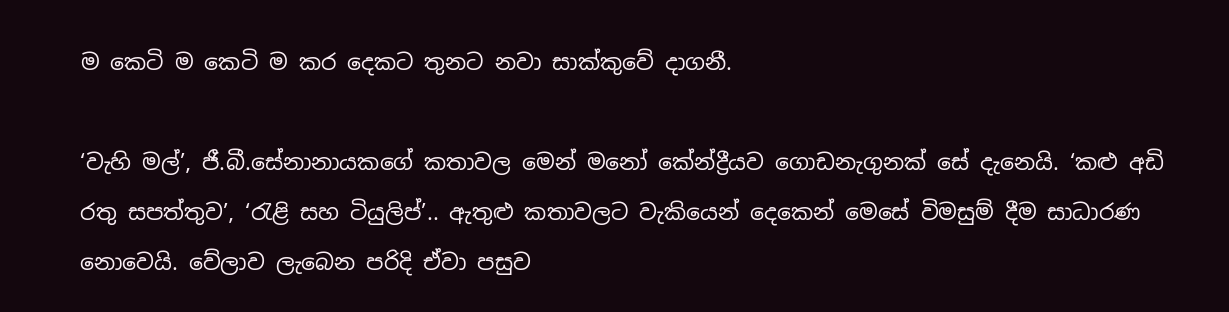ම කෙටි ම කෙටි ම කර දෙකට තුනට නවා සාක්කුවේ දාගනී.

‘වැහි මල්’, ජී.බී.සේනානායකගේ කතාවල මෙන් මනෝ කේන්ද්‍රීයව ගොඩනැගුනක් සේ දැනෙයි. ‘කළු අඩි රතු සපත්තුව’, ‘රැළි සහ ටියුලිප්’.. ඇතුළු කතාවලට වැකියෙන් දෙකෙන් මෙසේ විමසුම් දීම සාධාරණ නොවෙයි. වේලාව ලැබෙන පරිදි ඒවා පසුව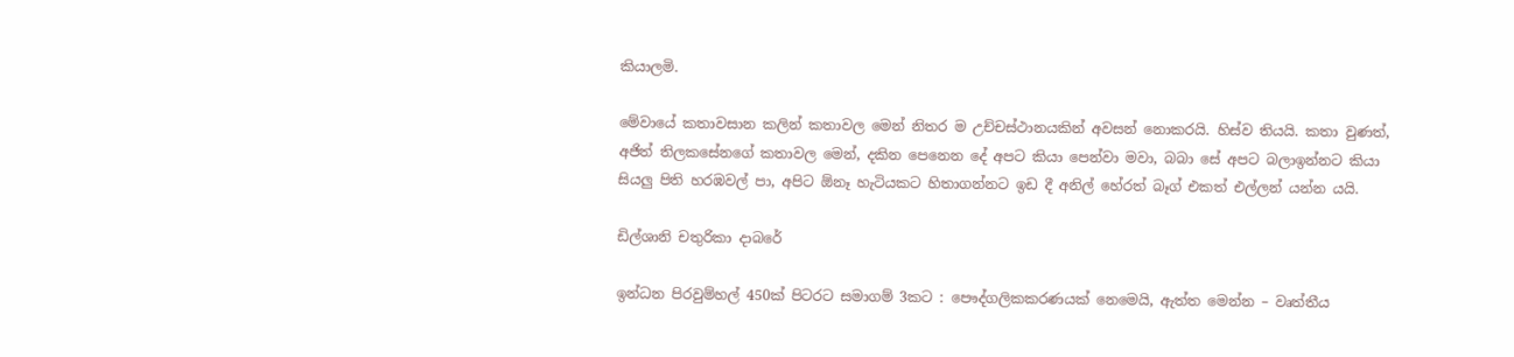කියාලමි.

මේවායේ කතාවසාන කලින් කතාවල මෙන් නිතර ම උච්චස්ථානයකින් අවසන් නොකරයි. හිස්ව තියයි. කතා වුණත්, අජිත් තිලකසේනගේ කතාවල මෙන්, දකින පෙනෙන දේ අපට කියා පෙන්වා මවා, බබා සේ අපට බලාඉන්නට කියා සියලු පිති හරඹවල් පා, අපිට ඕනෑ හැටියකට හිතාගන්නට ඉඩ දී අනිල් හේරත් බෑග් එකත් එල්ලන් යන්න යයි.

ඩිල්ශානි චතුරිකා දාබරේ

ඉන්ධන පිරවුම්හල් 450ක් පිටරට සමාගම් 3කට : පෞද්ගලිකකරණයක් නෙමෙයි, ඇත්ත මෙන්න – වෘත්තීය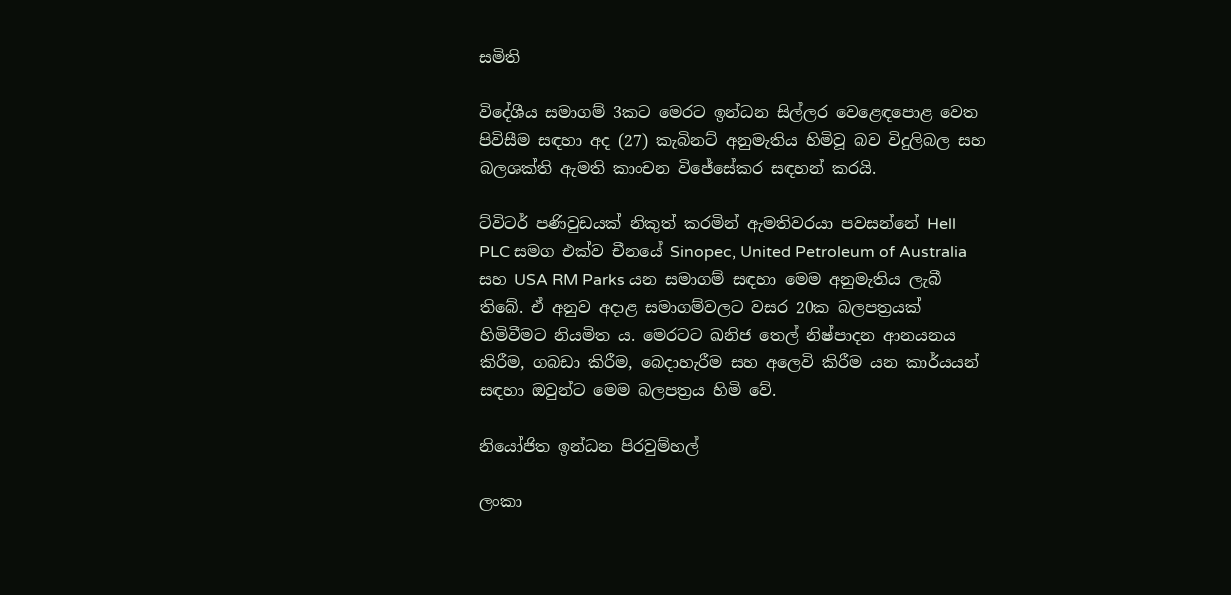සමිති

විදේශීය සමාගම් 3කට මෙරට ඉන්ධන සිල්ලර වෙළෙඳපොළ වෙත පිවිසීම සඳහා අද (27) කැබිනට් අනුමැතිය හිමිවූ බව විදුලිබල සහ බලශක්ති ඇමති කාංචන විජේසේකර සඳහන් කරයි.

ට්විටර් පණිවුඩයක් නිකුත් කරමින් ඇමතිවරයා පවසන්නේ Hell PLC සමග එක්ව චීනයේ Sinopec, United Petroleum of Australia සහ USA RM Parks යන සමාගම් සඳහා මෙම අනුමැතිය ලැබී තිබේ. ඒ අනුව අදාළ සමාගම්වලට වසර 20ක බලපත්‍රයක් හිමිවීමට නියමිත ය. මෙරටට ඛනිජ තෙල් නිෂ්පාදන ආනයනය කිරීම, ගබඩා කිරීම, බෙදාහැරීම සහ අලෙවි කිරීම යන කාර්යයන් සඳහා ඔවුන්ට මෙම බලපත්‍රය හිමි වේ.

නියෝජිත ඉන්ධන පිරවුම්හල්

ලංකා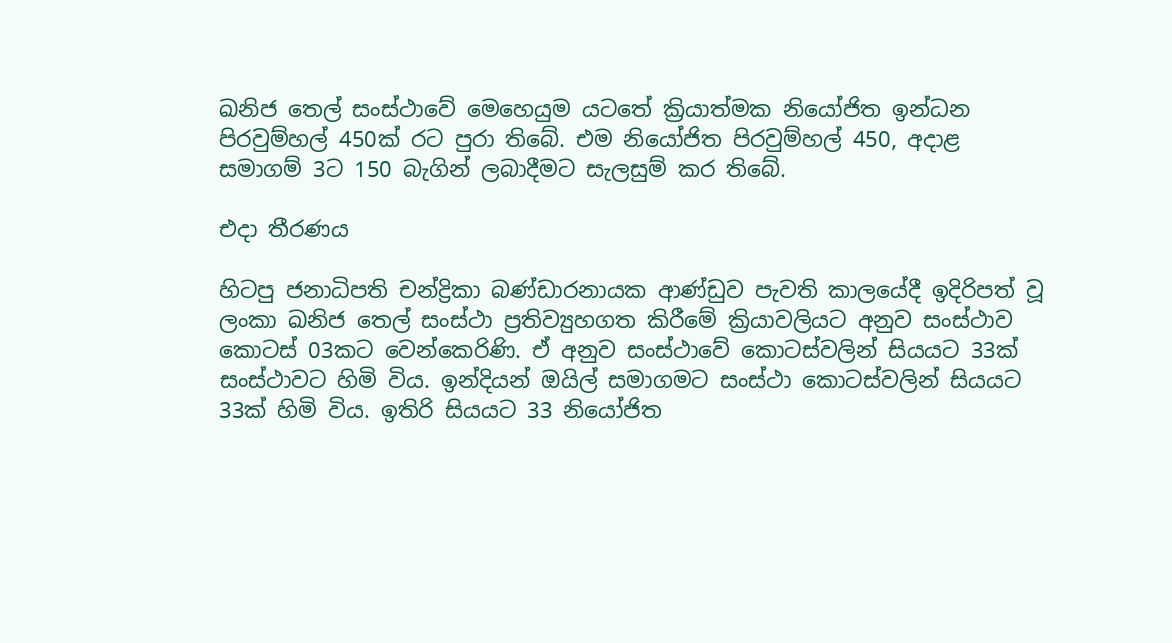ඛනිජ තෙල් සංස්ථාවේ මෙහෙයුම යටතේ ක්‍රියාත්මක නියෝජිත ඉන්ධන පිරවුම්හල් 450ක් රට පුරා තිබේ. එම නියෝජිත පිරවුම්හල් 450, අදාළ සමාගම් 3ට 150 බැගින් ලබාදීමට සැලසුම් කර තිබේ.

එදා තීරණය

හිටපු ජනාධිපති චන්ද්‍රිකා බණ්ඩාරනායක ආණ්ඩුව පැවති කාලයේදී ඉදිරිපත් වූ ලංකා ඛනිජ තෙල් සංස්ථා ප්‍රතිව්‍යුහගත කිරීමේ ක්‍රියාවලියට අනුව සංස්ථාව කොටස් 03කට වෙන්කෙරිණි. ඒ අනුව සංස්ථාවේ කොටස්වලින් සියයට 33ක් සංස්ථාවට හිමි විය. ඉන්දියන් ඔයිල් සමාගමට සංස්ථා කොටස්වලින් සියයට 33ක් හිමි විය. ඉතිරි සියයට 33 නියෝජිත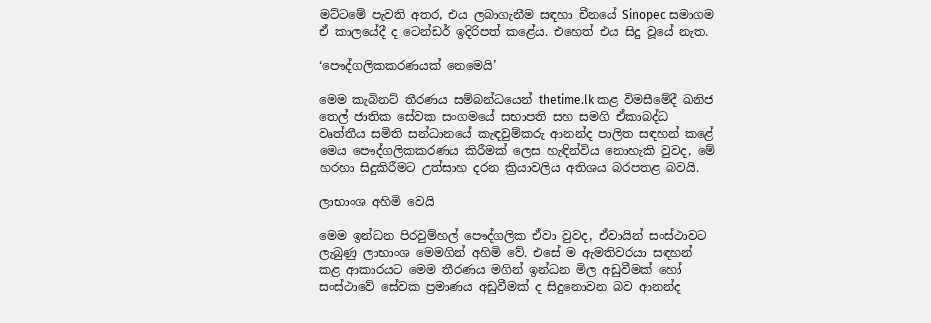මට්ටමේ පැවති අතර, එය ලබාගැනීම සඳහා චීනයේ Sinopec සමාගම ඒ කාලයේදී ද ටෙන්ඩර් ඉදිරිපත් කළේය. එහෙත් එය සිදු වූයේ නැත.

‘පෞද්ගලිකකරණයක් නෙමෙයි’

මෙම කැබිනට් තීරණය සම්බන්ධයෙන් thetime.lk කළ විමසීමේදී ඛනිජ තෙල් ජාතික සේවක සංගමයේ සභාපති සහ සමගි ඒකාබද්ධ වෘත්තීය සමිති සන්ධානයේ කැඳවුම්කරු ආනන්ද පාලිත සඳහන් කළේ මෙය පෞද්ගලිකකරණය කිරීමක් ලෙස හැඳින්විය නොහැකි වුවද, මේ හරහා සිදුකිරීමට උත්සාහ දරන ක්‍රියාවලිය අතිශය බරපතළ බවයි.

ලාභාංශ අහිමි වෙයි

මෙම ඉන්ධන පිරවුම්හල් පෞද්ගලික ඒවා වුවද, ඒවායින් සංස්ථාවට ලැබුණු ලාභාංශ මෙමගින් අහිමි වේ. එසේ ම ඇමතිවරයා සඳහන් කළ ආකාරයට මෙම තීරණය මගින් ඉන්ධන මිල අඩුවීමක් හෝ සංස්ථාවේ සේවක ප්‍රමාණය අඩුවීමක් ද සිදුනොවන බව ආනන්ද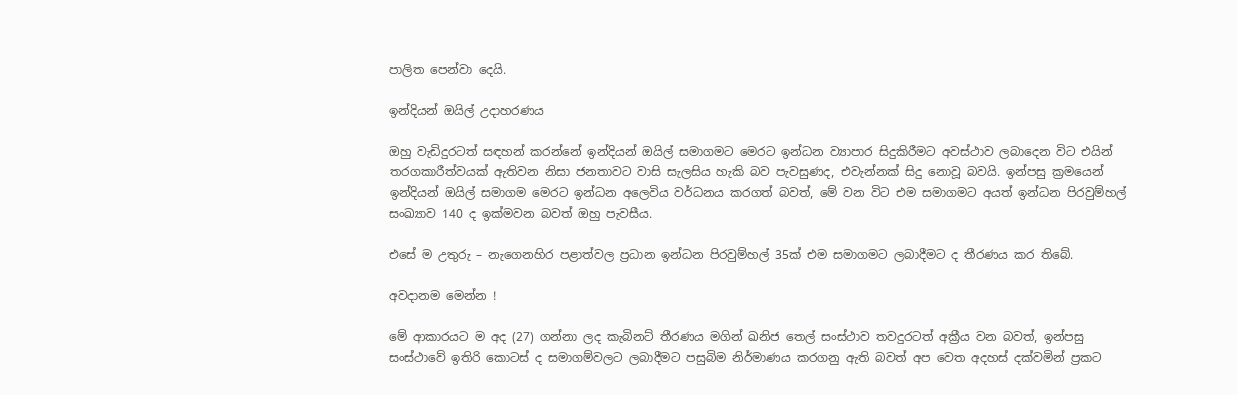පාලිත පෙන්වා දෙයි.

ඉන්දියන් ඔයිල් උදාහරණය

ඔහු වැඩිදුරටත් සඳහන් කරන්නේ ඉන්දියන් ඔයිල් සමාගමට මෙරට ඉන්ධන ව්‍යාපාර සිදුකිරීමට අවස්ථාව ලබාදෙන විට එයින් තරගකාරීත්වයක් ඇතිවන නිසා ජනතාවට වාසි සැලසිය හැකි බව පැවසුණද, එවැන්නක් සිදු නොවූ බවයි. ඉන්පසු ක්‍රමයෙන් ඉන්දියන් ඔයිල් සමාගම මෙරට ඉන්ධන අලෙවිය වර්ධනය කරගත් බවත්, මේ වන විට එම සමාගමට අයත් ඉන්ධන පිරවුම්හල් සංඛ්‍යාව 140 ද ඉක්මවන බවත් ඔහු පැවසීය.

එසේ ම උතුරු – නැගෙනහිර පළාත්වල ප්‍රධාන ඉන්ධන පිරවුම්හල් 35ක් එම සමාගමට ලබාදීමට ද තීරණය කර තිබේ.

අවදානම මෙන්න !

මේ ආකාරයට ම අද (27) ගන්නා ලද කැබිනට් තීරණය මගින් ඛනිජ තෙල් සංස්ථාව තවදුරටත් අක්‍රීය වන බවත්, ඉන්පසු සංස්ථාවේ ඉතිරි කොටස් ද සමාගම්වලට ලබාදීමට පසුබිම නිර්මාණය කරගනු ඇති බවත් අප වෙත අදහස් දක්වමින් ප්‍රකට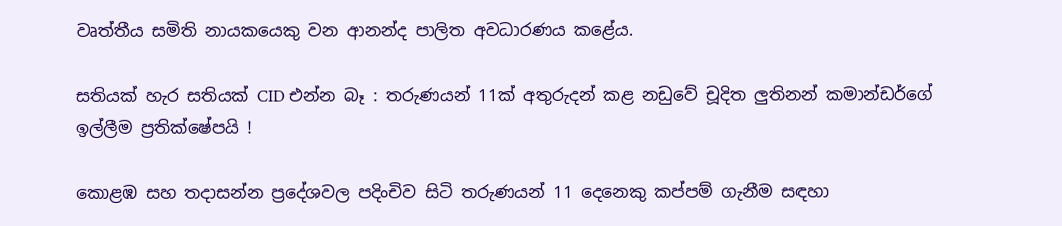වෘත්තීය සමිති නායකයෙකු වන ආනන්ද පාලිත අවධාරණය කළේය.

සතියක් හැර සතියක් CID එන්න බෑ : තරුණයන් 11ක් අතුරුදන් කළ නඩුවේ චූදිත ලුතිනන් කමාන්ඩර්ගේ ඉල්ලීම ප්‍රතික්ෂේපයි !

කොළඹ සහ තදාසන්න ප්‍රදේශවල පදිංචිව සිටි තරුණයන් 11 දෙනෙකු කප්පම් ගැනීම සඳහා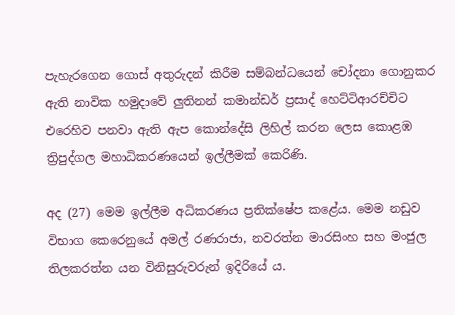පැහැරගෙන ගොස් අතුරුදන් කිරීම සම්බන්ධයෙන් චෝදනා ගොනුකර ඇති නාවික හමුදාවේ ලුතිනන් කමාන්ඩර් ප්‍රසාද් හෙට්ටිආරච්චිට එරෙහිව පනවා ඇති ඇප කොන්දේසි ලිහිල් කරන ලෙස කොළඹ ත්‍රිපුද්ගල මහාධිකරණයෙන් ඉල්ලීමක් කෙරිණි.

අද (27) මෙම ඉල්ලීම අධිකරණය ප්‍රතික්ෂේප කළේය. මෙම නඩුව විභාග කෙරෙනුයේ අමල් රණරාජා, නවරත්න මාරසිංහ සහ මංජුල තිලකරත්න යන විනිසුරුවරුන් ඉදිරියේ ය.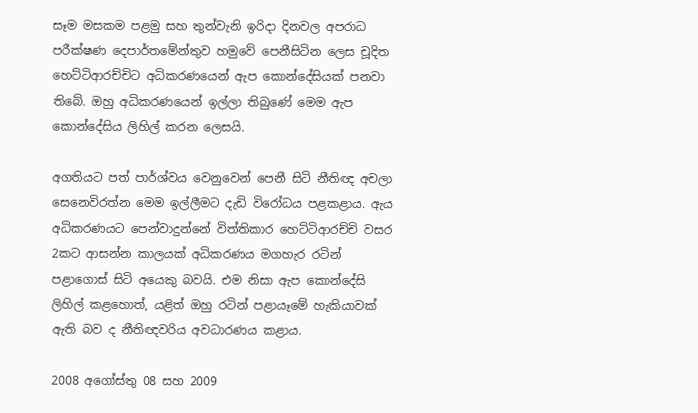සෑම මසකම පළමු සහ තුන්වැනි ඉරිදා දිනවල අපරාධ පරීක්ෂණ දෙපාර්තමේන්තුව හමුවේ පෙනීසිටින ලෙස චූදිත හෙට්ටිආරච්චිට අධිකරණයෙන් ඇප කොන්දේසියක් පනවා තිබේ. ඔහු අධිකරණයෙන් ඉල්ලා තිබුණේ මෙම ඇප කොන්දේසිය ලිහිල් කරන ලෙසයි.

අගතියට පත් පාර්ශ්වය වෙනුවෙන් පෙනී සිටි නීතිඥ අචලා සෙනෙවිරත්න මෙම ඉල්ලීමට දැඩි විරෝධය පළකළාය. ඇය අධිකරණයට පෙන්වාදුන්නේ විත්තිකාර හෙට්ටිආරච්චි වසර 2කට ආසන්න කාලයක් අධිකරණය මගහැර රටින් පළාගොස් සිටි අයෙකු බවයි. එම නිසා ඇප කොන්දේසි ලිහිල් කළහොත්, යළිත් ඔහු රටින් පළායෑමේ හැකියාවක් ඇති බව ද නීතිඥවරිය අවධාරණය කළාය.

2008 අගෝස්තු 08 සහ 2009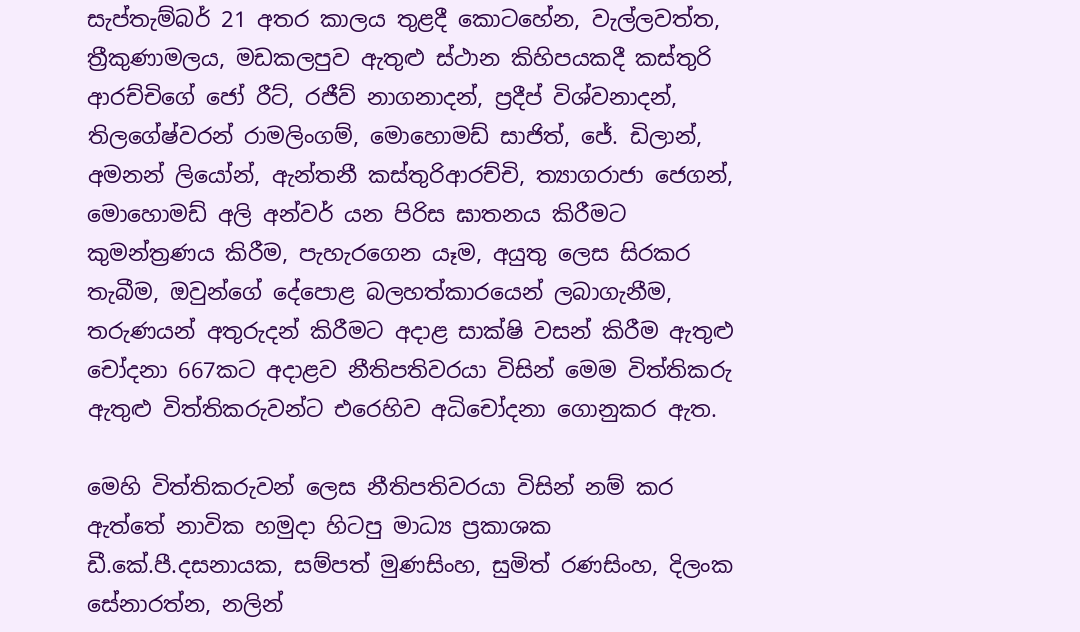සැප්තැම්බර් 21 අතර කාලය තුළදී කොටහේන, වැල්ලවත්ත, ත්‍රීකුණාමලය, මඩකලපුව ඇතුළු ස්ථාන කිහිපයකදී කස්තුරි ආරච්චිගේ ජෝ රීට්, රජීව් නාගනාදන්, ප්‍රදීප් විශ්වනාදන්, තිලගේෂ්වරන් රාමලිංගම්, මොහොමඩ් සාජිත්, ජේ. ඩිලාන්, අමනන් ලියෝන්, ඇන්තනී කස්තුරිආරච්චි, ත්‍යාගරාජා ජෙගන්, මොහොමඩ් අලි අන්වර් යන පිරිස ඝාතනය කිරීමට කුමන්ත්‍රණය කිරීම, පැහැරගෙන යෑම, අයුතු ලෙස සිරකර තැබීම, ඔවුන්ගේ දේපොළ බලහත්කාරයෙන් ලබාගැනීම, තරුණයන් අතුරුදන් කිරීමට අදාළ සාක්ෂි වසන් කිරීම ඇතුළු චෝදනා 667කට අදාළව නීතිපතිවරයා විසින් මෙම විත්තිකරු ඇතුළු විත්තිකරුවන්ට එරෙහිව අධිචෝදනා ගොනුකර ඇත.

මෙහි විත්තිකරුවන් ලෙස නීතිපතිවරයා විසින් නම් කර ඇත්තේ නාවික හමුදා හිටපු මාධ්‍ය ප්‍රකාශක ඩී.කේ.පී.දසනායක, සම්පත් මුණසිංහ, සුමිත් රණසිංහ, දිලංක සේනාරත්න, නලින්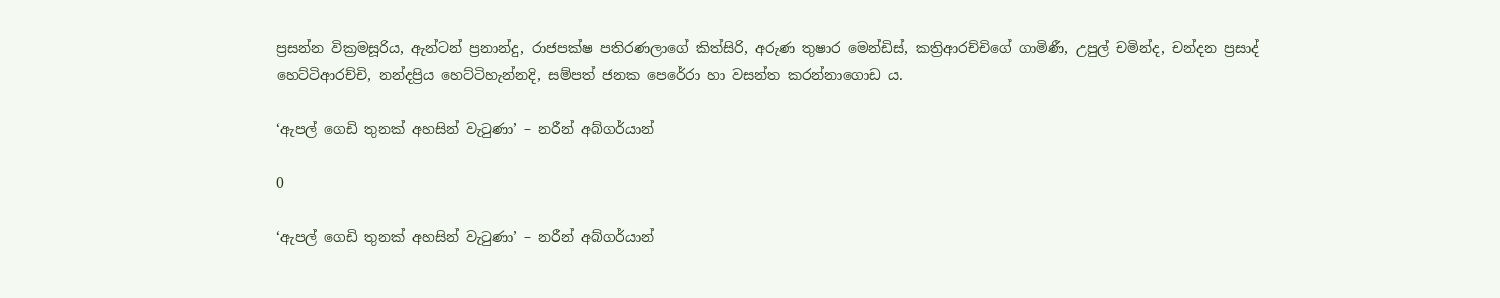ප්‍රසන්න වික්‍රමසූරිය, ඇන්ටන් ප්‍රනාන්දු, රාජපක්ෂ පතිරණලාගේ කිත්සිරි, අරුණ තුෂාර මෙන්ඩිස්, කත්‍රිආරච්චිගේ ගාමිණී, උපුල් චමින්ද, චන්දන ප්‍රසාද් හෙට්‌ටිආරච්චි, නන්දප්‍රිය හෙට්ටිහැන්නදි, සම්පත් ජනක පෙරේරා හා වසන්ත කරන්නාගොඩ ය.

‘ඇපල් ගෙඩි තුනක් අහසින් වැටුණා’ – නරීන් අබ්ගර්යාන්

0

‘ඇපල් ගෙඩි තුනක් අහසින් වැටුණා’ – නරීන් අබ්ගර්යාන්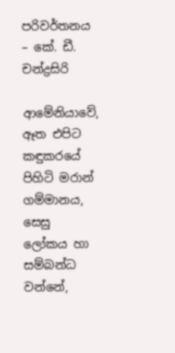පරිවර්තනය – කේ. ඩී. චන්ද්‍රසිරි

ආමේනියාවේ, ඈත එපිට කඳුකරයේ පිහිටි මරාන් ගම්මානය, සෙසු ලෝකය හා සම්බන්ධ වන්නේ,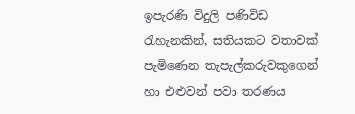ඉපැරණි විදුලි පණිවිඩ රැහැනකින්, සතියකට වතාවක් පැමිණෙන තැපැල්කරුවකුගෙන් හා එළුවන් පවා තරණය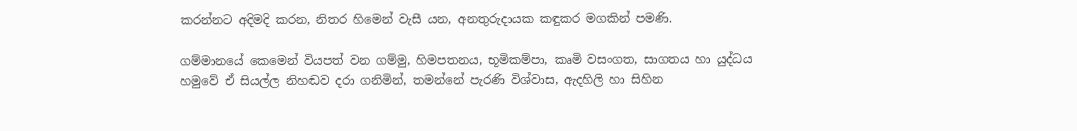කරන්නට අදිමදි කරන, නිතර හිමෙන් වැසී යන, අනතුරුදායක කඳුකර මගකින් පමණි.

ගම්මානයේ කෙමෙන් වියපත් වන ගම්මු, හිමපතනය, භූමිකම්පා, කෘමි වසංගත, සාගතය හා යුද්ධය හමුවේ ඒ සියල්ල නිහඬව දරා ගනිමින්, තමන්නේ පැරණි විශ්වාස, ඇදහිලි හා සිහින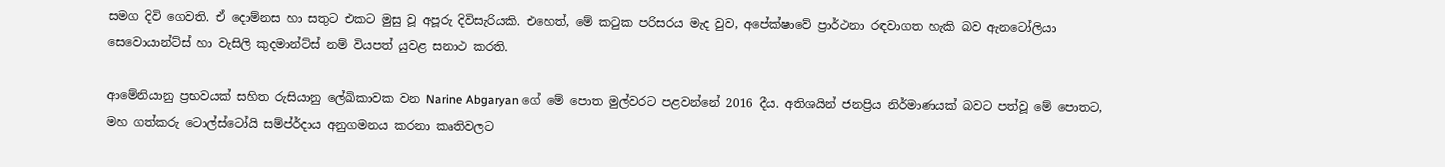සමග දිවි ගෙවති. ඒ දොම්නස හා සතුට එකට මුසු වූ අපූරු දිවිසැරියකි. එහෙත්, මේ කටුක පරිසරය මැද වුව, අපේක්ෂාවේ ප්‍රාර්ථනා රඳවාගත හැකි බව ඇනටෝලියා සෙවොයාන්ට්ස් හා වැසිලි කුදමාන්ට්ස් නම් වියපත් යුවළ සනාථ කරති.

ආමේනියානු ප්‍රභවයක් සහිත රුසියානු ලේඛිකාවක වන Narine Abgaryan ගේ මේ පොත මුල්වරට පළවන්නේ 2016 දීය. අතිශයින් ජනප්‍රිය නිර්මාණයක් බවට පත්වූ මේ පොතට, මහ ගත්කරු ටොල්ස්ටෝයි සම්ප්ර්දාය අනුගමනය කරනා කෘතිවලට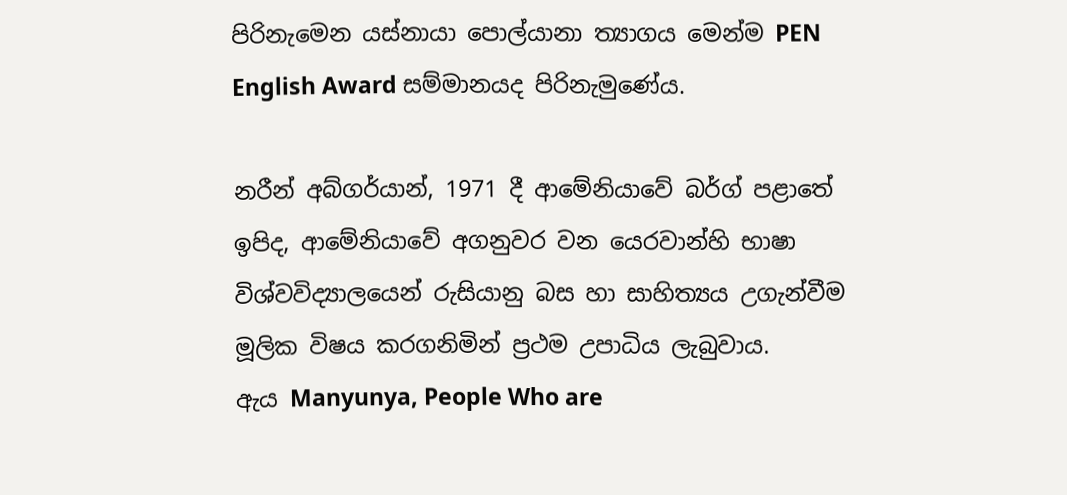පිරිනැමෙන යස්නායා පොල්යානා ත්‍යාගය මෙන්ම PEN English Award සම්මානයද පිරිනැමුණේය.

නරීන් අබ්ගර්යාන්, 1971 දී ආමේනියාවේ බර්ග් පළාතේ ඉපිද, ආමේනියාවේ අගනුවර වන යෙරවාන්හි භාෂා විශ්වවිද්‍යාලයෙන් රුසියානු බස හා සාහිත්‍යය උගැන්වීම මූලික විෂය කරගනිමින් ප්‍රථම උපාධිය ලැබුවාය.
ඇය Manyunya, People Who are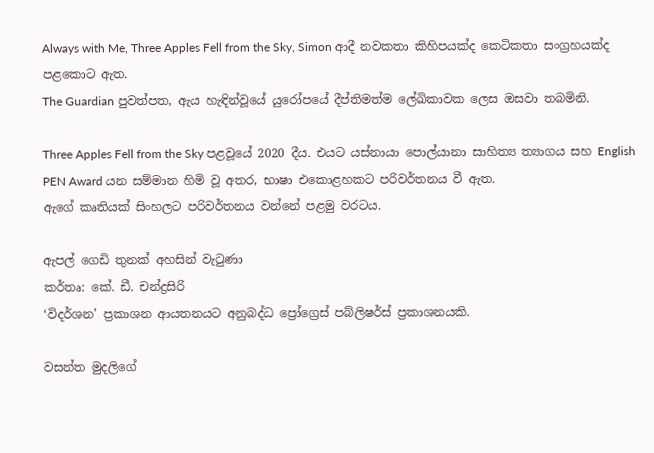Always with Me, Three Apples Fell from the Sky, Simon ආදී නවකතා කිහිපයක්ද කෙටිකතා සංග්‍රහයක්ද පළකොට ඇත.
The Guardian පුවත්පත, ඇය හැඳින්වූයේ යුරෝපයේ දීප්තිමත්ම ලේඛිකාවක ලෙස ඔසවා තබමිනි.

Three Apples Fell from the Sky පළවූයේ 2020 දීය. එයට යස්නායා පොල්යානා සාහිත්‍ය ත්‍යාගය සහ English PEN Award යන සම්මාන හිමි වූ අතර, භාෂා එකොළහකට පරිවර්තනය වී ඇත.
ඇගේ කෘතියක් සිංහලට පරිවර්තනය වන්නේ පළමු වරටය.

ඇපල් ගෙඩි තුනක් අහසින් වැටුණා
කර්තෘ: කේ. ඩී. චන්ද්‍රසිරි
‘විදර්ශන’ ප්‍රකාශන ආයතනයට අනුබද්ධ ප්‍රෝග්‍රෙස් පබ්ලිෂර්ස් ප්‍රකාශනයකි.

වසන්ත මුදලිගේ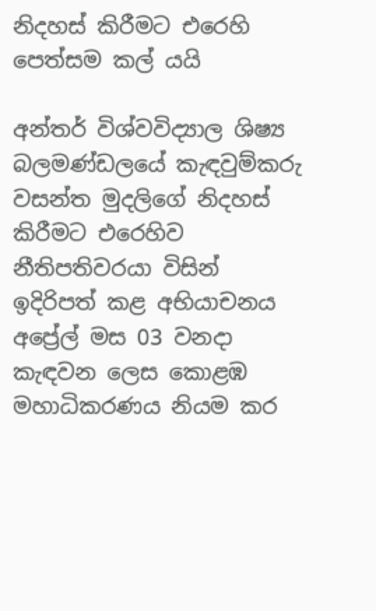නිදහස් කිරීමට එරෙහි පෙත්සම කල් යයි

අන්තර් විශ්වවිද්‍යාල ශිෂ්‍ය බලමණ්ඩලයේ කැඳවුම්කරු වසන්ත මුදලිගේ නිදහස් කිරීමට එරෙහිව නීතිපතිවරයා විසින් ඉදිරිපත් කළ අභියාචනය අප්‍රේල් මස 03 වනදා කැඳවන ලෙස කොළඹ මහාධිකරණය නියම කර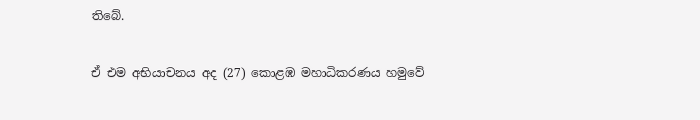තිබේ.

ඒ එම අභියාචනය අද (27) කොළඹ මහාධිකරණය හමුවේ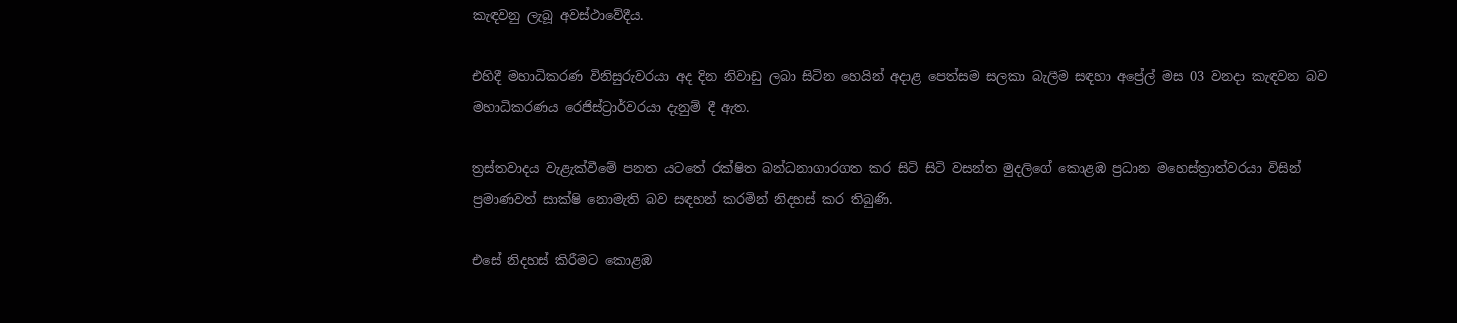කැඳවනු ලැබූ අවස්ථාවේදීය.

එහිදී මහාධිකරණ විනිසුරුවරයා අද දින නිවාඩු ලබා සිටින හෙයින් අදාළ පෙත්සම සලකා බැලීම සඳහා අප්‍රේල් මස 03 වනදා කැඳවන බව මහාධිකරණය රෙජිස්ට්‍රාර්වරයා දැනුම් දී ඇත.

ත්‍රස්තවාදය වැළැක්වීමේ පනත යටතේ රක්ෂිත බන්ධනාගාරගත කර සිටි සිටි වසන්ත මුදලිගේ කොළඹ ප්‍රධාන මහෙස්ත්‍රාත්වරයා විසින් ප්‍රමාණවත් සාක්ෂි නොමැති බව සඳහන් කරමින් නිදහස් කර තිබුණි.

එසේ නිදහස් කිරීමට කොළඹ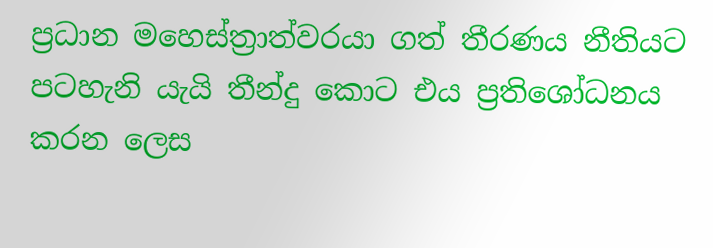ප්‍රධාන මහෙස්ත්‍රාත්වරයා ගත් තීරණය නීතියට පටහැනි යැයි තීන්දු කොට එය ප්‍රතිශෝධනය කරන ලෙස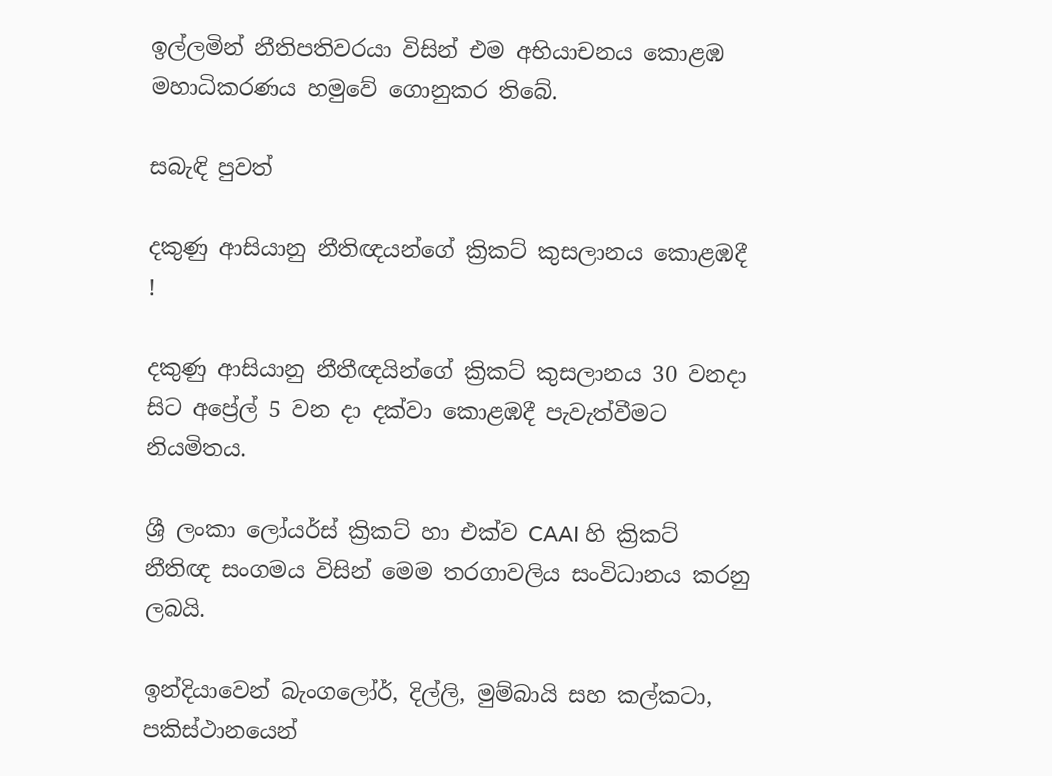ඉල්ලමින් නීතිපතිවරයා විසින් එම අභියාචනය කොළඹ මහාධිකරණය හමුවේ ගොනුකර තිබේ.

සබැඳි පුවත්

දකුණු ආසියානු නීතිඥයන්ගේ ක්‍රිකට් කුසලානය කොළඹදී !

දකුණු ආසියානු නීතීඥයින්ගේ ක්‍රිකට් කුසලානය 30 වනදා සිට අප්‍රේල් 5 වන දා දක්වා කොළඹදී පැවැත්වීමට නියමිතය.

ශ්‍රී ලංකා ලෝයර්ස් ක්‍රිකට් හා එක්ව CAAI හි ක්‍රිකට් නීතිඥ සංගමය විසින් මෙම තරගාවලිය සංවිධානය කරනු ලබයි.

ඉන්දියාවෙන් බැංගලෝර්, දිල්ලි, මුම්බායි සහ කල්කටා, පකිස්ථානයෙන්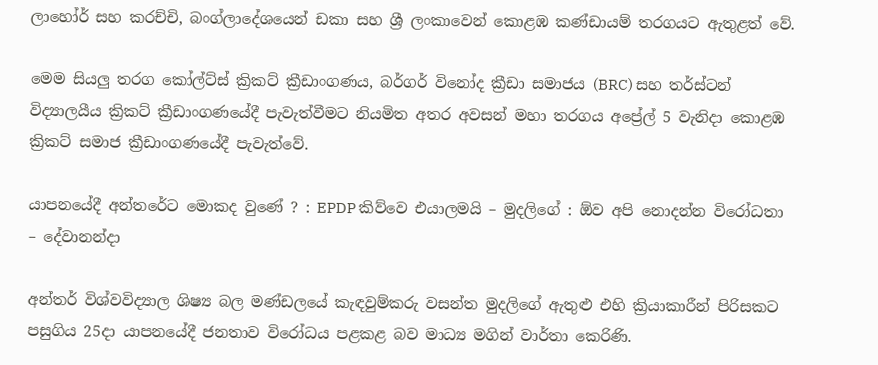ලාහෝර් සහ කරච්චි, බංග්ලාදේශයෙන් ඩකා සහ ශ්‍රී ලංකාවෙන් කොළඹ කණ්ඩායම් තරගයට ඇතුළත් වේ.

මෙම සියලු තරග කෝල්ට්ස් ක්‍රිකට් ක්‍රීඩාංගණය, බර්ගර් විනෝද ක්‍රීඩා සමාජය (BRC) සහ තර්ස්ටන් විද්‍යාලයීය ක්‍රිකට් ක්‍රීඩාංගණයේදී පැවැත්වීමට නියමිත අතර අවසන් මහා තරගය අප්‍රේල් 5 වැනිදා කොළඹ ක්‍රිකට් සමාජ ක්‍රීඩාංගණයේදී පැවැත්වේ.

යාපනයේදී අන්තරේට මොකද වුණේ ? : EPDP කිව්වෙ එයාලමයි – මුදලිගේ : ඕව අපි නොදන්න විරෝධතා – දේවානන්දා

අන්තර් විශ්වවිද්‍යාල ශිෂ්‍ය බල මණ්ඩලයේ කැඳවුම්කරු වසන්ත මුදලිගේ ඇතුළු එහි ක්‍රියාකාරීන් පිරිසකට පසුගිය 25දා යාපනයේදී ජනතාව විරෝධය පළකළ බව මාධ්‍ය මගින් වාර්තා කෙරිණි.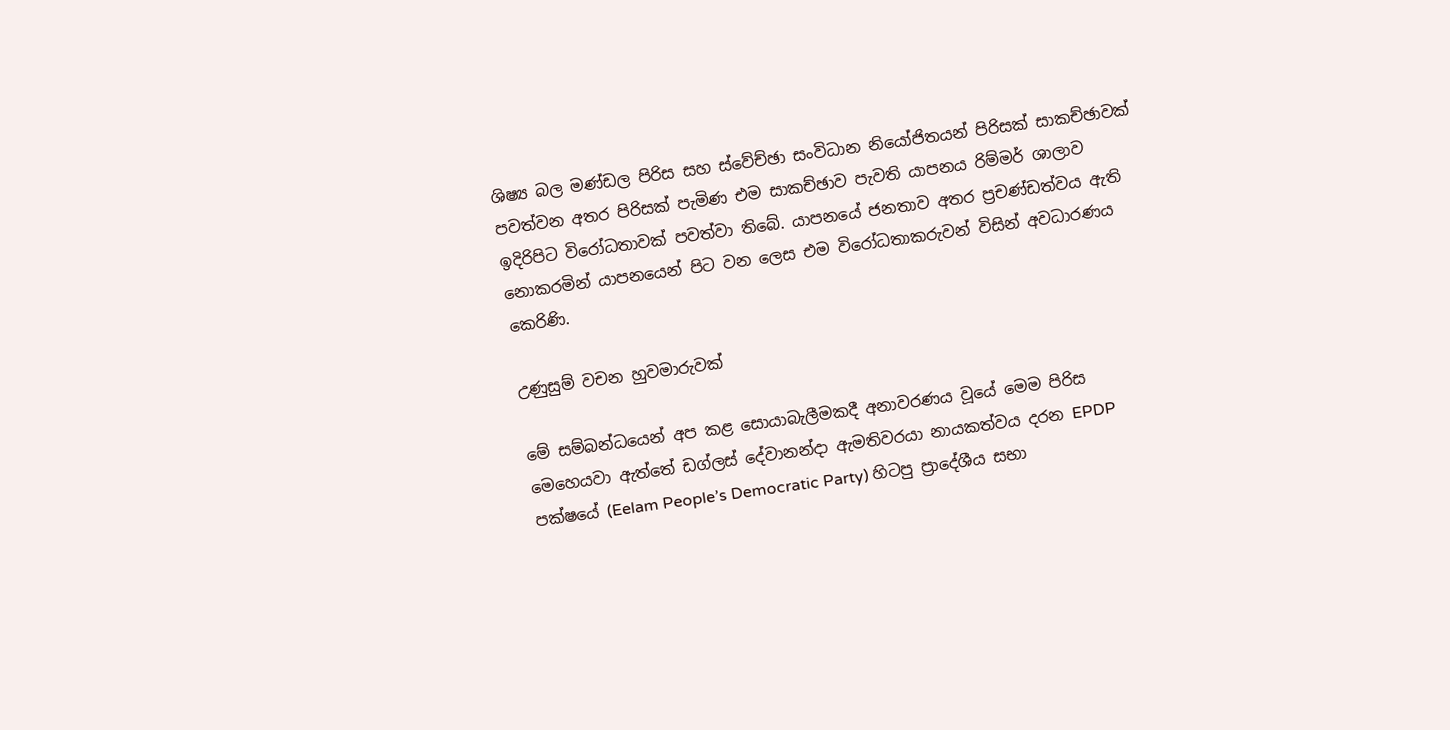ශිෂ්‍ය බල මණ්ඩල පිරිස සහ ස්වේච්ඡා සංවිධාන නියෝජිතයන් පිරිසක් සාකච්ඡාවක් පවත්වන අතර පිරිසක් පැමිණ එම සාකච්ඡාව පැවති යාපනය රිම්මර් ශාලාව ඉදිරිපිට විරෝධතාවක් පවත්වා තිබේ. යාපනයේ ජනතාව අතර ප්‍රචණ්ඩත්වය ඇති නොකරමින් යාපනයෙන් පිට වන ලෙස එම විරෝධතාකරුවන් විසින් අවධාරණය කෙරිණි.

උණුසුම් වචන හුවමාරුවක්

මේ සම්බන්ධයෙන් අප කළ සොයාබැලීමකදී අනාවරණය වූයේ මෙම පිරිස මෙහෙයවා ඇත්තේ ඩග්ලස් දේවානන්දා ඇමතිවරයා නායකත්වය දරන EPDP පක්ෂයේ (Eelam People’s Democratic Party) හිටපු ප්‍රාදේශීය සභා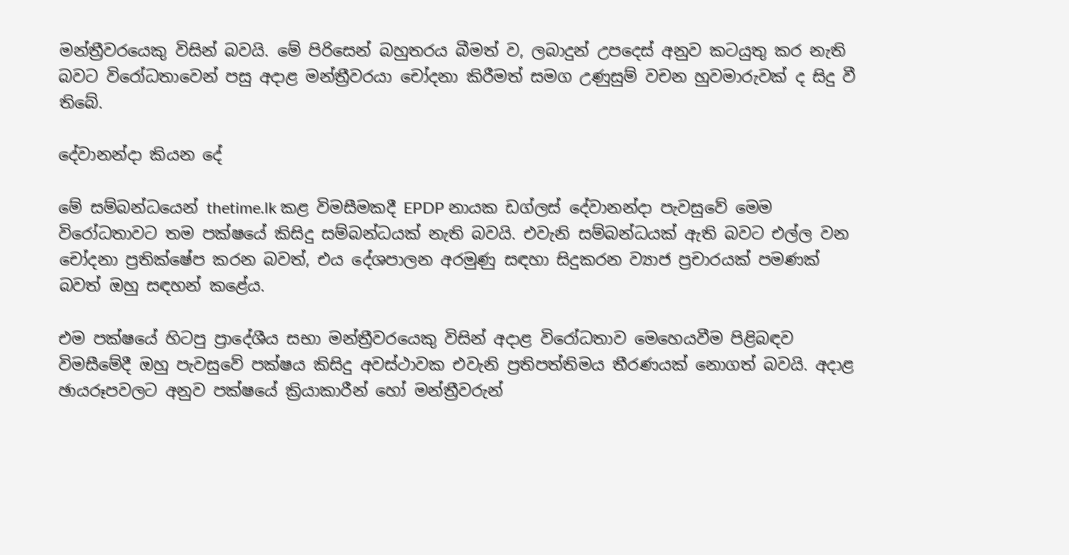මන්ත්‍රීවරයෙකු විසින් බවයි. මේ පිරිසෙන් බහුතරය බීමත් ව, ලබාදුන් උපදෙස් අනුව කටයුතු කර නැති බවට විරෝධතාවෙන් පසු අදාළ මන්ත්‍රීවරයා චෝදනා කිරීමත් සමග උණුසුම් වචන හුවමාරුවක් ද සිදු වී තිබේ.

දේවානන්දා කියන දේ

මේ සම්බන්ධයෙන් thetime.lk කළ විමසීමකදී EPDP නායක ඩග්ලස් දේවානන්දා පැවසුවේ මෙම විරෝධතාවට තම පක්ෂයේ කිසිදු සම්බන්ධයක් නැති බවයි. එවැනි සම්බන්ධයක් ඇති බවට එල්ල වන චෝදනා ප්‍රතික්ෂේප කරන බවත්, එය දේශපාලන අරමුණු සඳහා සිදුකරන ව්‍යාජ ප්‍රචාරයක් පමණක් බවත් ඔහු සඳහන් කළේය.

එම පක්ෂයේ හිටපු ප්‍රාදේශීය සභා මන්ත්‍රීවරයෙකු විසින් අදාළ විරෝධතාව මෙහෙයවීම පිළිබඳව විමසීමේදී ඔහු පැවසුවේ පක්ෂය කිසිදු අවස්ථාවක එවැනි ප්‍රතිපත්තිමය තීරණයක් නොගත් බවයි. අදාළ ඡායරූපවලට අනුව පක්ෂයේ ක්‍රියාකාරීන් හෝ මන්ත්‍රීවරුන්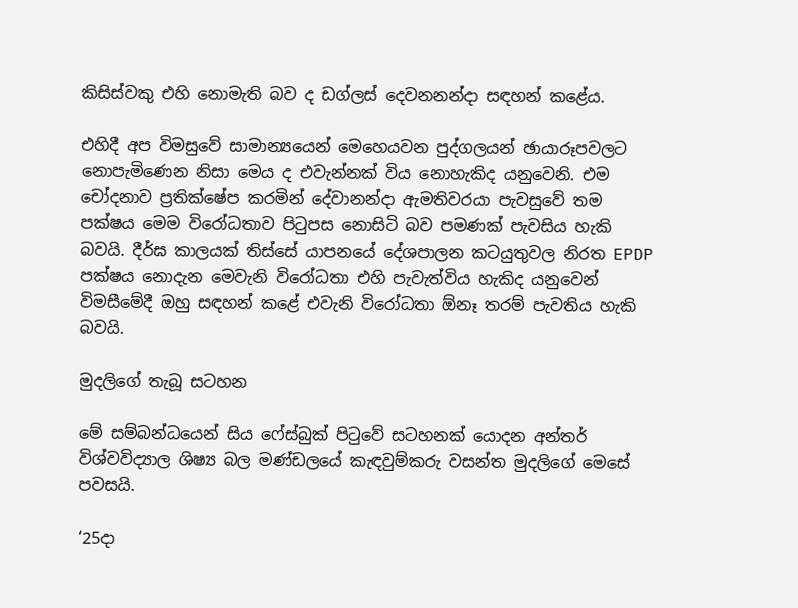කිසිස්වකු එහි නොමැති බව ද ඩග්ලස් දෙවනනන්දා සඳහන් කළේය.

එහිදී අප විමසුවේ සාමාන්‍යයෙන් මෙහෙයවන පුද්ගලයන් ඡායාරූපවලට නොපැමිණෙන නිසා මෙය ද එවැන්නක් විය නොහැකිද යනුවෙනි. එම චෝදනාව ප්‍රතික්ෂේප කරමින් දේවානන්දා ඇමතිවරයා පැවසුවේ තම පක්ෂය මෙම විරෝධතාව පිටුපස නොසිටි බව පමණක් පැවසිය හැකි බවයි. දීර්ඝ කාලයක් තිස්සේ යාපනයේ දේශපාලන කටයුතුවල නිරත EPDP පක්ෂය නොදැන මෙවැනි විරෝධතා එහි පැවැත්විය හැකිද යනුවෙන් විමසීමේදී ඔහු සඳහන් කළේ එවැනි විරෝධතා ඕනෑ තරම් පැවතිය හැකි බවයි.

මුදලිගේ තැබූ සටහන

මේ සම්බන්ධයෙන් සිය ෆේස්බුක් පිටුවේ සටහනක් යොදන අන්තර් විශ්වවිද්‍යාල ශිෂ්‍ය බල මණ්ඩලයේ කැඳවුම්කරු වසන්ත මුදලිගේ මෙසේ පවසයි.

‘25දා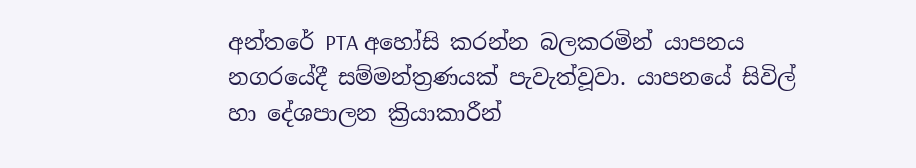අන්තරේ PTA අහෝසි කරන්න බලකරමින් යාපනය නගරයේදී සම්මන්ත්‍රණයක් පැවැත්වූවා. යාපනයේ සිවිල් හා දේශපාලන ක්‍රියාකාරීන්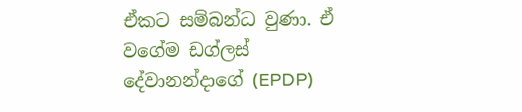ඒකට සම්බන්ධ වුණා. ඒ වගේම ඩග්ලස් දේවානන්දාගේ (EPDP)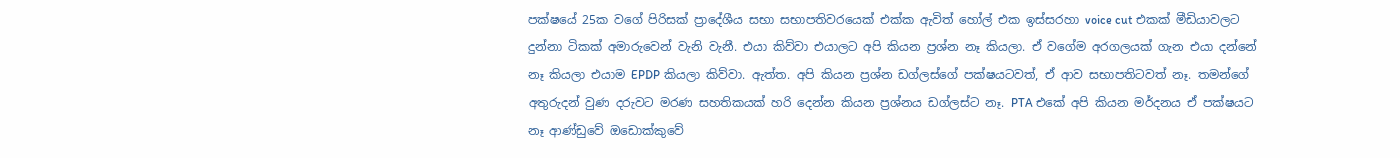පක්ෂයේ 25ක වගේ පිරිසක් ප්‍රාදේශීය සභා සභාපතිවරයෙක් එක්ක ඇවිත් හෝල් එක ඉස්සරහා voice cut එකක් මීඩියාවලට දුන්නා ටිකක් අමාරුවෙන් වැනි වැනී. එයා කිව්වා එයාලට අපි කියන ප්‍රශ්න නෑ කියලා. ඒ වගේම අරගලයක් ගැන එයා දන්නේ නෑ කියලා එයාම EPDP කියලා කිව්වා. ඇත්ත. අපි කියන ප්‍රශ්න ඩග්ලස්ගේ පක්ෂයටවත්, ඒ ආව සභාපතිටවත් නෑ. තමන්ගේ අතුරුදන් වුණ දරුවට මරණ සහතිකයක් හරි දෙන්න කියන ප්‍රශ්නය ඩග්ලස්ට නෑ. PTA එකේ අපි කියන මර්දනය ඒ පක්ෂයට නෑ ආණ්ඩුවේ ඔඩොක්කුවේ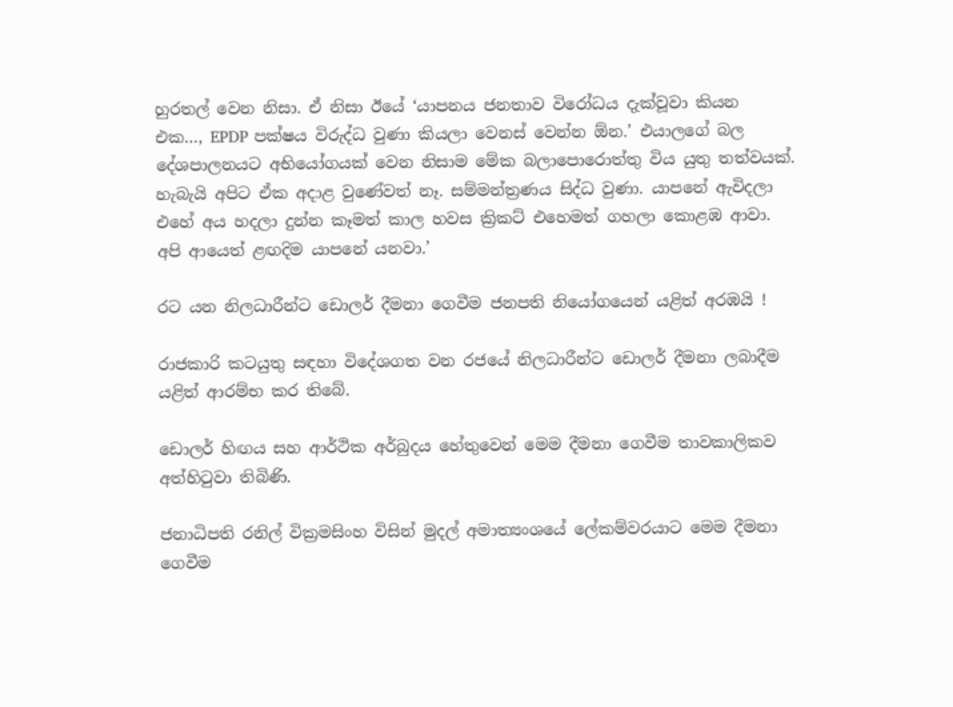හුරතල් වෙන නිසා. ඒ නිසා ඊයේ ‘යාපනය ජනතාව විරෝධය දැක්වූවා කියන එක…, EPDP පක්ෂය විරුද්ධ වුණා කියලා වෙනස් වෙන්න ඕන.’ එයාලගේ බල දේශපාලනයට අභියෝගයක් වෙන නිසාම මේක බලාපොරොත්තු විය යුතු තත්වයක්. හැබැයි අපිට ඒක අදාළ වුණේවත් නෑ. සම්මන්ත්‍රණය සිද්ධ වුණා. යාපනේ ඇවිදලා එහේ අය හදලා දුන්න කෑමත් කාල හවස ක්‍රිකට් එහෙමත් ගහලා කොළඹ ආවා. අපි ආයෙත් ළඟදිම යාපනේ යනවා.’

රට යන නිලධාරීන්ට ඩොලර් දීමනා ගෙවීම ජනපති නියෝගයෙන් යළිත් අරඹයි !

රාජකාරි කටයුතු සඳහා විදේශගත වන රජයේ නිලධාරීන්ට ඩොලර් දීමනා ලබාදීම යළිත් ආරම්භ කර තිබේ.

ඩොලර් හිඟය සහ ආර්ථික අර්බුදය හේතුවෙන් මෙම දීමනා ගෙවීම තාවකාලිකව අත්හිටුවා තිබිණි.

ජනාධිපති රනිල් වික්‍රමසිංහ විසින් මුදල් අමාත්‍යංශයේ ලේකම්වරයාට මෙම දීමනා ගෙවීම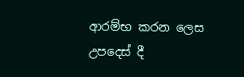ආරම්භ කරන ලෙස උපදෙස් දී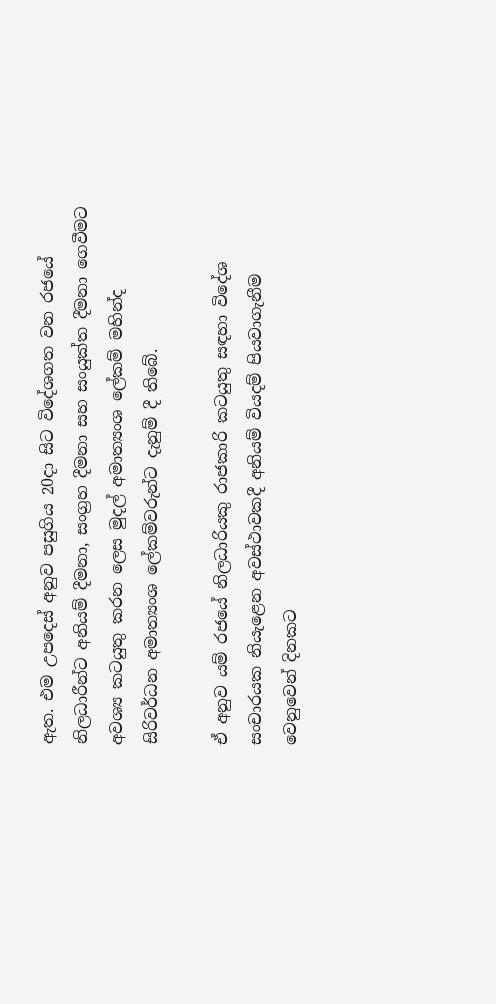ඇත. එම උපදෙස් අනුව පසුගිය 20දා සිට විදේශගත වන රජයේ නිලධාරීන්ට අනියම් දීමනා, සංග්‍රහ දීමනා සහ සංයුක්ත දීමනා ගෙවීමට අවශ්‍ය කටයුතු කරන ලෙස මුදල් අමාත්‍යංශ ලේකම් මහින්ද සිරිවර්ධන අමාත්‍යංශ ලේකම්වරුන්ට දැනුම් දී තිබේ.

ඒ අනුව යම් රජයේ නිලධාරියකු රාජකාරි කටයුතු සඳහා විදේශ සංචාරයක නියැළෙන අවස්ථාවකදී අනියම් වියදම් පියවාගැනීම වෙනුවෙන් දිනකට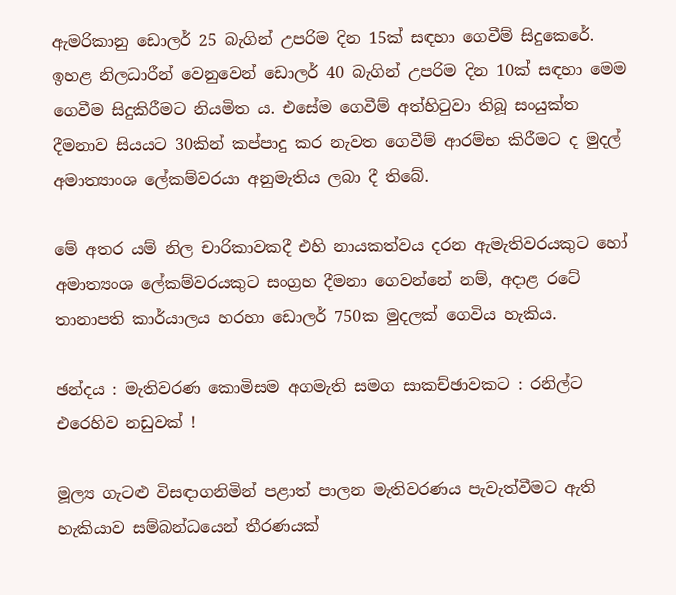ඇමරිකානු ඩොලර් 25 බැගින් උපරිම දින 15ක් සඳහා ගෙවීම් සිදුකෙරේ. ඉහළ නිලධාරීන් වෙනුවෙන් ඩොලර් 40 බැගින් උපරිම දින 10ක් සඳහා මෙම ගෙවීම සිදුකිරීමට නියමිත ය. එසේම ගෙවීම් අත්හිටුවා තිබූ සංයුක්ත දීමනාව සියයට 30කින් කප්පාදු කර නැවත ගෙවීම් ආරම්භ කිරීමට ද මුදල් අමාත්‍යාංශ ලේකම්වරයා අනුමැතිය ලබා දී තිබේ.

මේ අතර යම් නිල චාරිකාවකදී එහි නායකත්වය දරන ඇමැතිවරයකුට හෝ අමාත්‍යංශ ලේකම්වරයකුට සංග්‍රහ දීමනා ගෙවන්නේ නම්, අදාළ රටේ තානාපති කාර්යාලය හරහා ඩොලර් 750ක මුදලක් ගෙවිය හැකිය.

ඡන්දය : මැතිවරණ කොමිසම අගමැති සමග සාකච්ඡාවකට : රනිල්ට එරෙහිව නඩුවක් !

මූල්‍ය ගැටළු විසඳාගනිමින් පළාත් පාලන මැතිවරණය පැවැත්වීමට ඇති හැකියාව සම්බන්ධයෙන් තීරණයක්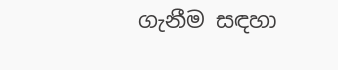ගැනීම සඳහා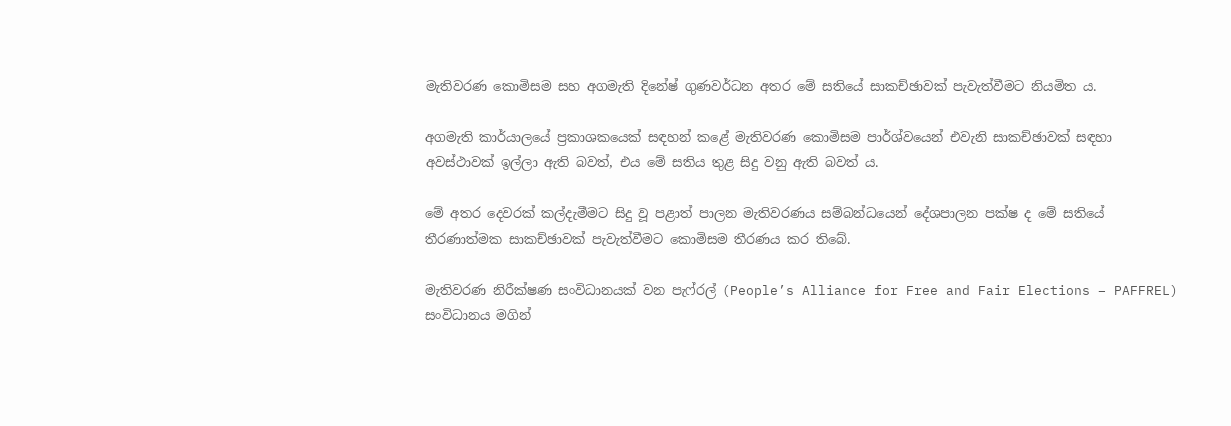මැතිවරණ කොමිසම සහ අගමැති දිනේෂ් ගුණවර්ධන අතර මේ සතියේ සාකච්ඡාවක් පැවැත්වීමට නියමිත ය.

අගමැති කාර්යාලයේ ප්‍රකාශකයෙක් සඳහන් කළේ මැතිවරණ කොමිසම පාර්ශ්වයෙන් එවැනි සාකච්ඡාවක් සඳහා අවස්ථාවක් ඉල්ලා ඇති බවත්, එය මේ සතිය තුළ සිදු වනු ඇති බවත් ය.

මේ අතර දෙවරක් කල්දැමීමට සිදු වූ පළාත් පාලන මැතිවරණය සම්බන්ධයෙන් දේශපාලන පක්ෂ ද මේ සතියේ තීරණාත්මක සාකච්ඡාවක් පැවැත්වීමට කොමිසම තීරණය කර තිබේ.

මැතිවරණ නිරීක්ෂණ සංවිධානයක් වන පැෆ්රල් (People’s Alliance for Free and Fair Elections – PAFFREL) සංවිධානය මගින්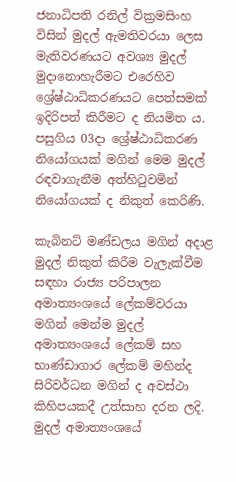ජනාධිපති රනිල් වික්‍රමසිංහ විසින් මුදල් ඇමතිවරයා ලෙස මැතිවරණයට අවශ්‍ය මුදල් මුදානොහැරීමට එරෙහිව ශ්‍රේෂ්ඨාධිකරණයට පෙත්සමක් ඉදිරිපත් කිරීමට ද නියමිත ය. පසුගිය 03දා ශ්‍රේෂ්ඨාධිකරණ නියෝගයක් මගින් මෙම මුදල් රඳවාගැනීම අත්හිටුවමින් නියෝගයක් ද නිකුත් කෙරිණි.

කැබිනට් මණ්ඩලය මගින් අදාළ මුදල් නිකුත් කිරීම වැලැක්වීම සඳහා රාජ්‍ය පරිපාලන අමාත්‍යංශයේ ලේකම්වරයා මගින් මෙන්ම මුදල් අමාත්‍යංශයේ ලේකම් සහ භාණ්ඩාගාර ලේකම් මහින්ද සිරිවර්ධන මගින් ද අවස්ථා කිහිපයකදී උත්සාහ දරන ලදි. මුදල් අමාත්‍යංශයේ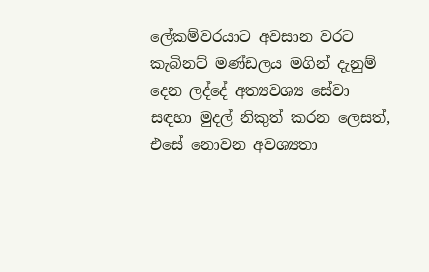ලේකම්වරයාට අවසාන වරට කැබිනට් මණ්ඩලය මගින් දැනුම් දෙන ලද්දේ අත්‍යවශ්‍ය සේවා සඳහා මුදල් නිකුත් කරන ලෙසත්, එසේ නොවන අවශ්‍යතා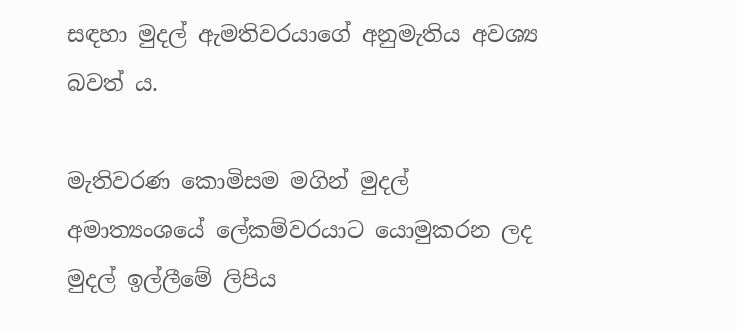සඳහා මුදල් ඇමතිවරයාගේ අනුමැතිය අවශ්‍ය බවත් ය.

මැතිවරණ කොමිසම මගින් මුදල් අමාත්‍යංශයේ ලේකම්වරයාට යොමුකරන ලද මුදල් ඉල්ලීමේ ලිපිය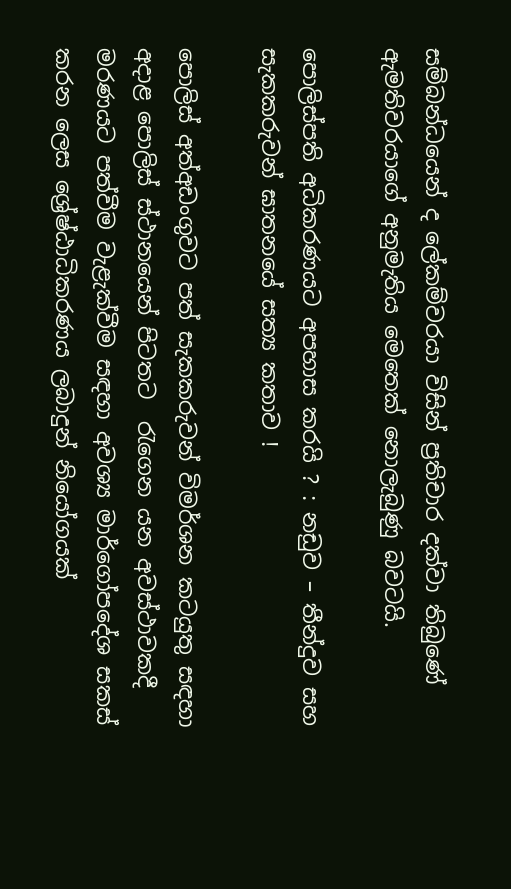සම්බන්ධයෙන් ද ලේකම්වරයා විසින් ප්‍රතිචාර දක්වා තිබුණේ ඇමතිවරයාගේ අනුමැතිය මෙතෙක් නොලැබුණු බවටයි.

පොලිස්පති අධිකරණයට අපහාස කරයි ? : නඩුව – තීන්දුව සහ සැකකරුවන් ඝාතනයේ සත්‍ය කතාව !

පොලිස් අත්අඩංගුවට පත් සැකකරුවන් විමර්ශන කටයුතු සඳහා අදාළ පොලිස් ස්ථානයෙන් පිටතට  රැගෙන යන අවස්ථාවකදී මරණයට පත්වීම වැළැක්වීම සඳහා අවශ්‍ය මාර්ගෝපදේශ සකස් කරන ලෙස ශ්‍රේෂ්ඨාධිකරණය ලබාදුන් නියෝගයක්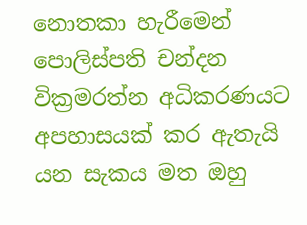නොතකා හැරීමෙන් පොලිස්පති චන්දන වික්‍රමරත්න අධිකරණයට අපහාසයක් කර ඇතැයි යන සැකය මත ඔහු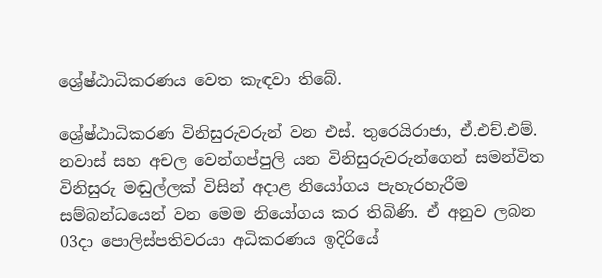ශ්‍රේෂ්ඨාධිකරණය වෙත කැඳවා තිබේ.

ශ්‍රේෂ්ඨාධිකරණ විනිසුරුවරුන් වන එස්. තුරෙයිරාජා, ඒ.එච්.එම්. නවාස් සහ අචල වෙන්ගප්පුලි යන විනිසුරුවරුන්ගෙන් සමන්විත විනිසුරු මඬුල්ලක් විසින් අදාළ නියෝගය පැහැරහැරීම සම්බන්ධයෙන් වන මෙම නියෝගය කර තිබිණි. ඒ අනුව ලබන 03දා පොලිස්පතිවරයා අධිකරණය ඉදිරියේ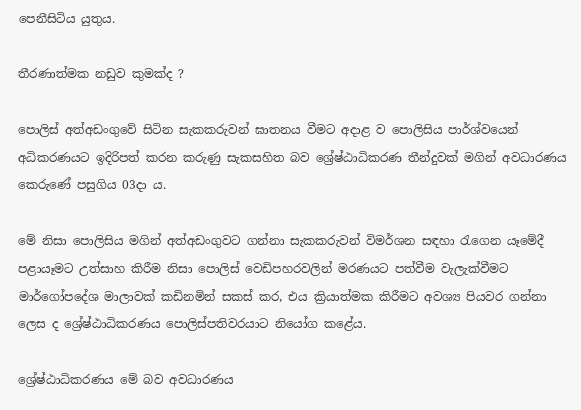පෙනීසිටිය යුතුය.

තීරණාත්මක නඩුව කුමක්ද ?

පොලිස් අත්අඩංගුවේ සිටින සැකකරුවන් ඝාතනය වීමට අදාළ ව පොලිසිය පාර්ශ්වයෙන් අධිකරණයට ඉදිරිපත් කරන කරුණු සැකසහිත බව ශ්‍රේෂ්ඨාධිකරණ තීන්දුවක් මගින් අවධාරණය කෙරුණේ පසුගිය 03දා ය.

මේ නිසා පොලිසිය මගින් අත්අඩංගුවට ගන්නා සැකකරුවන් විමර්ශන සඳහා රැගෙන යෑමේදී පළායෑමට උත්සාහ කිරීම නිසා පොලිස් වෙඩිපහරවලින් මරණයට පත්වීම වැලැක්වීමට මාර්ගෝපදේශ මාලාවක් කඩිනමින් සකස් කර, එය ක්‍රියාත්මක කිරීමට අවශ්‍ය පියවර ගන්නා ලෙස ද ශ්‍රේෂ්ඨාධිකරණය පොලිස්පතිවරයාට නියෝග කළේය.

ශ්‍රේෂ්ඨාධිකරණය මේ බව අවධාරණය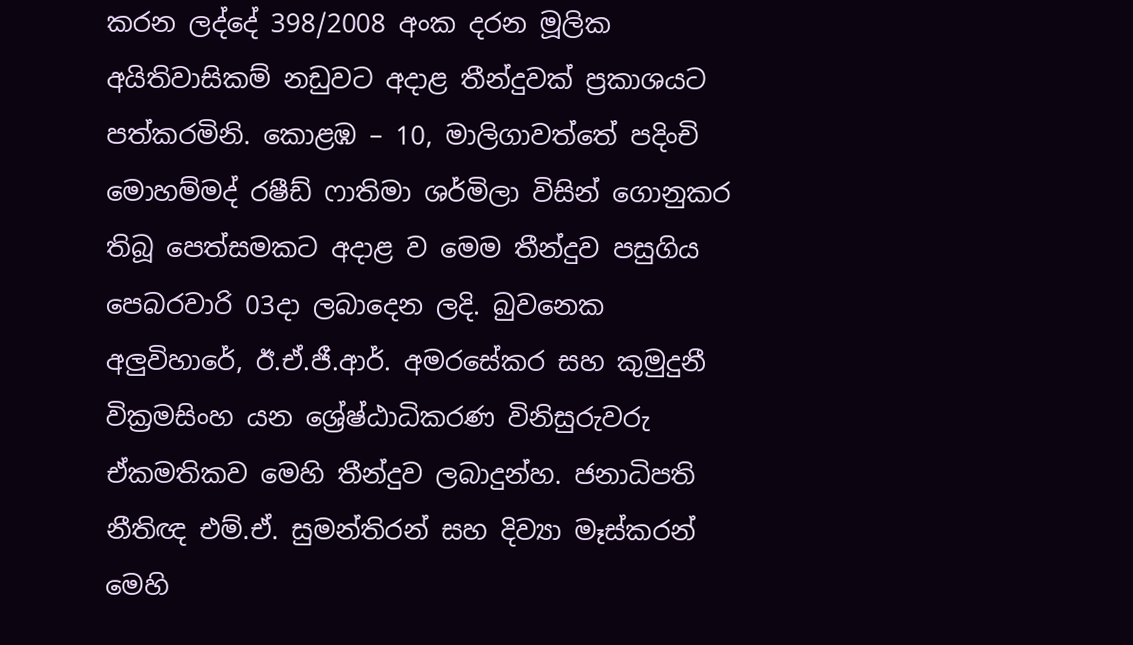කරන ලද්දේ 398/2008 අංක දරන මූලික අයිතිවාසිකම් නඩුවට අදාළ තීන්දුවක් ප්‍රකාශයට පත්කරමිනි. කොළඹ – 10, මාලිගාවත්තේ පදිංචි මොහම්මද් රෂීඩ් ෆාතිමා ශර්මිලා විසින් ගොනුකර තිබූ පෙත්සමකට අදාළ ව මෙම තීන්දුව පසුගිය පෙබරවාරි 03දා ලබාදෙන ලදි. බුවනෙක අලුවිහාරේ, ඊ.ඒ.ජී.ආර්. අමරසේකර සහ කුමුදුනී වික්‍රමසිංහ යන ශ්‍රේෂ්ඨාධිකරණ විනිසුරුවරු ඒකමතිකව මෙහි තීන්දුව ලබාදුන්හ. ජනාධිපති නීතිඥ එම්.ඒ. සුමන්තිරන් සහ දිව්‍යා මෑස්කරන් මෙහි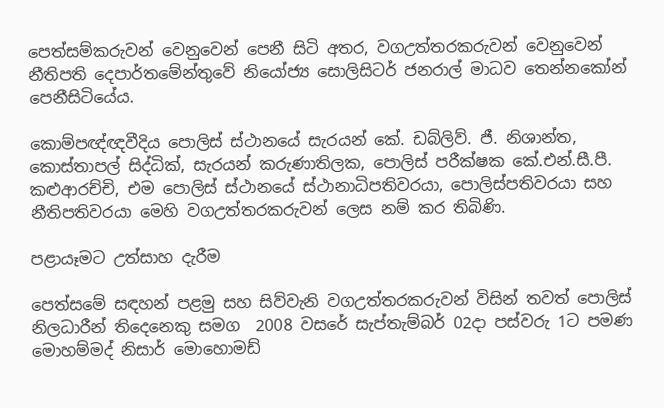පෙත්සම්කරුවන් වෙනුවෙන් පෙනී සිටි අතර, වගඋත්තරකරුවන් වෙනුවෙන් නීතිපති දෙපාර්තමේන්තුවේ නියෝජ්‍ය සොලිසිටර් ජනරාල් මාධව තෙන්නකෝන් පෙනීසිටියේය.

කොම්පඥ්ඥවීදිය පොලිස් ස්ථානයේ සැරයන් කේ. ඩබ්ලිව්. ජී. නිශාන්ත, කොස්තාපල් සිද්ධික්, සැරයන් කරුණාතිලක, පොලිස් පරීක්ෂක කේ.එන්.සී.පී. කළුආරච්චි, එම පොලිස් ස්ථානයේ ස්ථානාධිපතිවරයා, පොලිස්පතිවරයා සහ නීතිපතිවරයා මෙහි වගඋත්තරකරුවන් ලෙස නම් කර තිබිණි.

පළායෑමට උත්සාහ දැරීම

පෙත්සමේ සඳහන් පළමු සහ සිව්වැනි වගඋත්තරකරුවන් විසින් තවත් පොලිස් නිලධාරීන් තිදෙනෙකු සමග  2008 වසරේ සැප්තැම්බර් 02දා පස්වරු 1ට පමණ මොහම්මද් නිසාර් මොහොමඩ්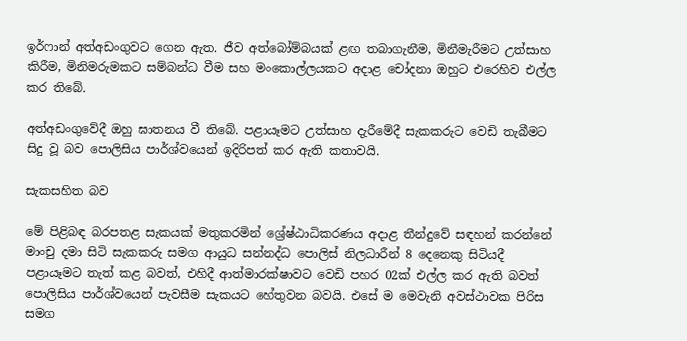ඉර්ෆාන් අත්අඩංගුවට ගෙන ඇත. ජීව අත්බෝම්බයක් ළඟ තබාගැනීම, මිනීමැරීමට උත්සාහ කිරීම, මිනිමරුමකට සම්බන්ධ වීම සහ මංකොල්ලයකට අදාළ චෝදනා ඔහුට එරෙහිව එල්ල කර තිබේ.

අත්අඩංගුවේදී ඔහු ඝාතනය වී තිබේ. පළායෑමට උත්සාහ දැරීමේදී සැකකරුට වෙඩි තැබීමට සිදු වූ බව පොලිසිය පාර්ශ්වයෙන් ඉදිරිපත් කර ඇති කතාවයි.

සැකසහිත බව

මේ පිළිබඳ බරපතළ සැකයක් මතුකරමින් ශ්‍රේෂ්ඨාධිකරණය අදාළ තීන්දුවේ සඳහන් කරන්නේ මාංචු දමා සිටි සැකකරු සමග ආයුධ සන්නද්ධ පොලිස් නිලධාරීන් 8 දෙනෙකු සිටියදී පළායෑමට තැත් කළ බවත්, එහිදී ආත්මාරක්ෂාවට වෙඩි පහර 02ක් එල්ල කර ඇති බවත් පොලිසිය පාර්ශ්වයෙන් පැවසීම සැකයට හේතුවන බවයි. එසේ ම මෙවැනි අවස්ථාවක පිරිස සමග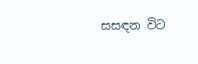සසඳන විට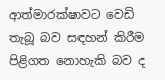ආත්මාරක්ෂාවට වෙඩි තැබූ බව සඳහන් කිරීම පිළිගත නොහැකි බව ද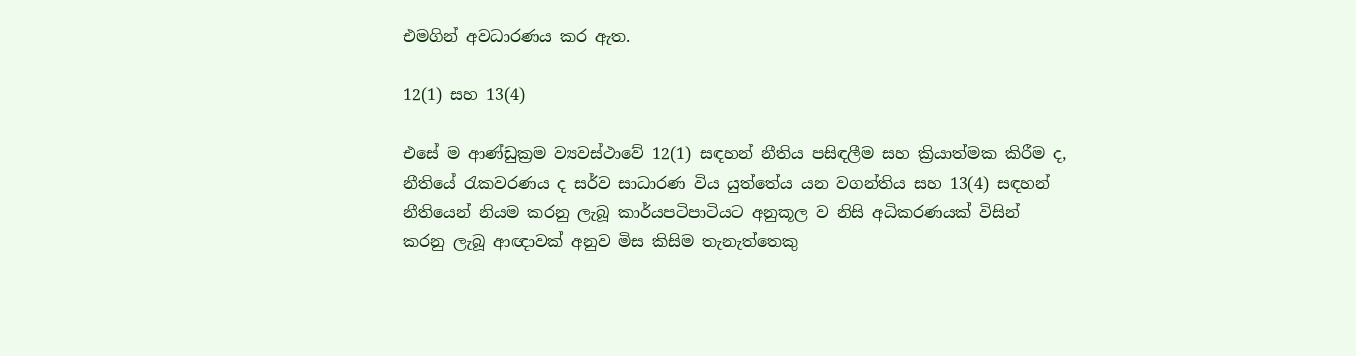එමගින් අවධාරණය කර ඇත.

12(1) සහ 13(4)

එසේ ම ආණ්ඩුක්‍රම ව්‍යවස්ථාවේ 12(1) සඳහන් නීතිය පසිඳලීම සහ ක්‍රියාත්මක කිරීම ද, නීතියේ රැකවරණය ද සර්ව සාධාරණ විය යුත්තේය යන වගන්තිය සහ 13(4) සඳහන් නීතියෙන් නියම කරනු ලැබූ කාර්යපටිපාටියට අනුකූල ව නිසි අධිකරණයක් විසින් කරනු ලැබූ ආඥාවක් අනුව මිස කිසිම තැනැත්තෙකු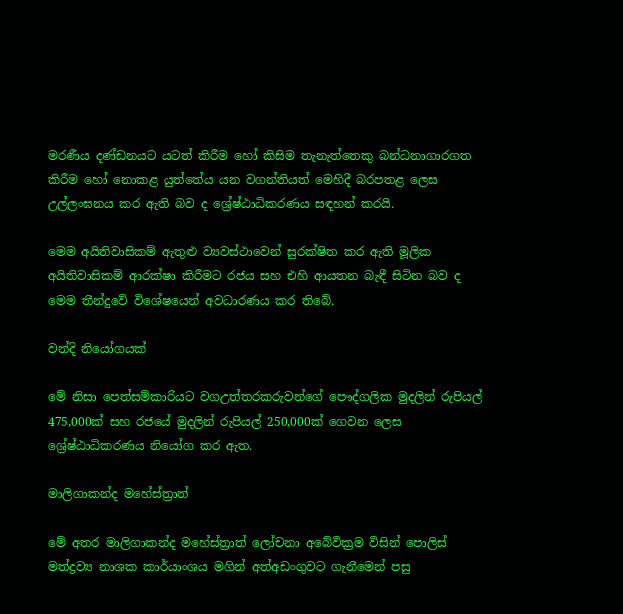මරණීය දණ්ඩනයට යටත් කිරීම හෝ කිසිම තැනැත්තෙකු බන්ධනාගාරගත කිරීම හෝ නොකළ යුත්තේය යන වගන්තියත් මෙහිදී බරපතළ ලෙස උල්ලංඝනය කර ඇති බව ද ශ්‍රේෂ්ඨාධිකරණය සඳහන් කරයි.

මෙම අයිතිවාසිකම් ඇතුළු ව්‍යවස්ථාවෙන් සුරක්ෂිත කර ඇති මූලික අයිතිවාසිකම් ආරක්ෂා කිරීමට රජය සහ එහි ආයතන බැඳී සිටින බව ද මෙම තීන්දුවේ විශේෂයෙන් අවධාරණය කර තිබේ.

වන්දි නියෝගයක්

මේ නිසා පෙත්සම්කාරියට වගඋත්තරකරුවන්ගේ පෞද්ගලික මුදලින් රුපියල් 475,000ක් සහ රජයේ මුදලින් රුපියල් 250,000ක් ගෙවන ලෙස ශ්‍රේෂ්ඨාධිකරණය නියෝග කර ඇත.

මාලිගාකන්ද මහේස්ත්‍රාත්

මේ අතර මාලිගාකන්ද මහේස්ත්‍රාත් ලෝචනා අබේවික්‍රම විසින් පොලිස් මත්ද්‍රව්‍ය නාශක කාර්යාංශය මගින් අත්අඩංගුවට ගැනීමෙන් පසු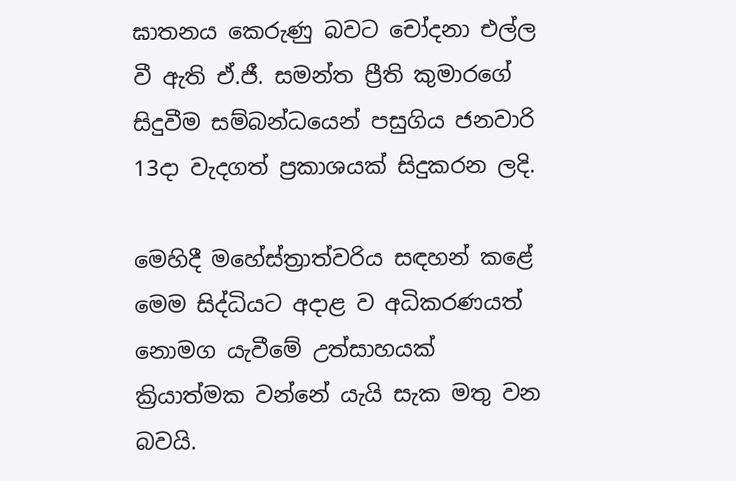ඝාතනය කෙරුණු බවට චෝදනා එල්ල වී ඇති ඒ.ජී. සමන්ත ප්‍රීති කුමාරගේ සිදුවීම සම්බන්ධයෙන් පසුගිය ජනවාරි 13දා වැදගත් ප්‍රකාශයක් සිදුකරන ලදි.

මෙහිදී මහේස්ත්‍රාත්වරිය සඳහන් කළේ මෙම සිද්ධියට අදාළ ව අධිකරණයත් නොමග යැවීමේ උත්සාහයක් ක්‍රියාත්මක වන්නේ යැයි සැක මතු වන බවයි.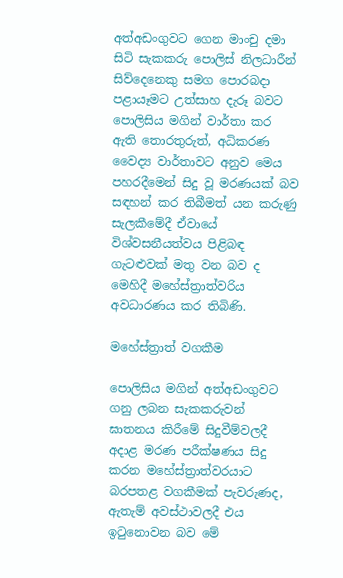අත්අඩංගුවට ගෙන මාංචු දමා සිටි සැකකරු පොලිස් නිලධාරීන් සිව්දෙනෙකු සමග පොරබදා පළායෑමට උත්සාහ දැරූ බවට පොලිසිය මගින් වාර්තා කර ඇති තොරතුරුත්, අධිකරණ වෛද්‍ය වාර්තාවට අනුව මෙය පහරදීමෙන් සිදු වූ මරණයක් බව සඳහන් කර තිබීමත් යන කරුණු සැලකීමේදී ඒවායේ විශ්වසනීයත්වය පිළිබඳ ගැටළුවක් මතු වන බව ද මෙහිදී මහේස්ත්‍රාත්වරිය අවධාරණය කර තිබිණි.

මහේස්ත්‍රාත් වගකීම

පොලිසිය මගින් අත්අඩංගුවට ගනු ලබන සැකකරුවන් ඝාතනය කිරීමේ සිදුවීම්වලදී අදාළ මරණ පරීක්ෂණය සිදු කරන මහේස්ත්‍රාත්වරයාට බරපතළ වගකීමක් පැවරුණද, ඇතැම් අවස්ථාවලදී එය ඉටුනොවන බව මේ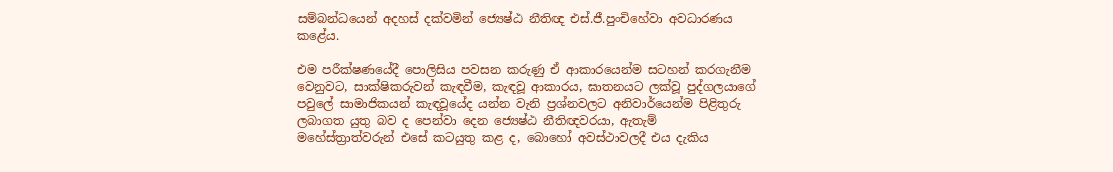සම්බන්ධයෙන් අදහස් දක්වමින් ජ්‍යෙෂ්ඨ නීතිඥ එස්.ජී.පුංචිහේවා අවධාරණය කළේය.

එම පරීක්ෂණයේදී පොලිසිය පවසන කරුණු ඒ ආකාරයෙන්ම සටහන් කරගැනීම වෙනුවට, සාක්ෂිකරුවන් කැඳවීම, කැඳවූ ආකාරය, ඝාතනයට ලක්වූ පුද්ගලයාගේ පවුලේ සාමාජිකයන් කැඳවූයේද යන්න වැනි ප්‍රශ්නවලට අනිවාර්යෙන්ම පිළිතුරු ලබාගත යුතු බව ද පෙන්වා දෙන ජ්‍යෙෂ්ඨ නීතිඥවරයා, ඇතැම් මහේස්ත්‍රාත්වරුන් එසේ කටයුතු කළ ද, බොහෝ අවස්ථාවලදී එය දැකිය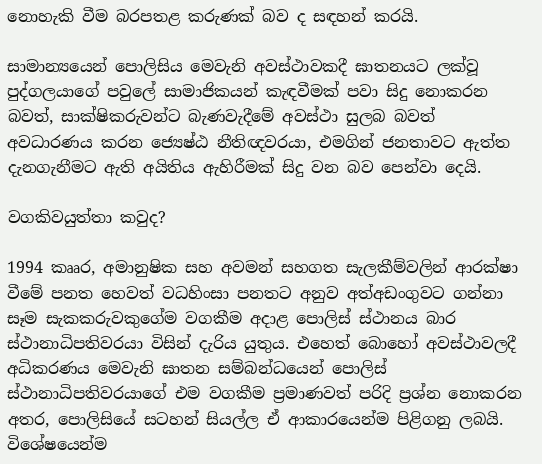නොහැකි වීම බරපතළ කරුණක් බව ද සඳහන් කරයි.

සාමාන්‍යයෙන් පොලිසිය මෙවැනි අවස්ථාවකදී ඝාතනයට ලක්වූ පුද්ගලයාගේ පවුලේ සාමාජිකයන් කැඳවීමක් පවා සිදු නොකරන බවත්, සාක්ෂිකරුවන්ට බැණවැදීමේ අවස්ථා සුලබ බවත් අවධාරණය කරන ජ්‍යෙෂ්ඨ නීතිඥවරයා, එමගින් ජනතාවට ඇත්ත දැනගැනීමට ඇති අයිතිය ඇහිරීමක් සිදු වන බව පෙන්වා දෙයි.

වගකිවයුත්තා කවුද?

1994 කෲර, අමානුෂික සහ අවමන් සහගත සැලකීම්වලින් ආරක්ෂා වීමේ පනත හෙවත් වධහිංසා පනතට අනුව අත්අඩංගුවට ගන්නා සෑම සැකකරුවකුගේම වගකීම අදාළ පොලිස් ස්ථානය බාර ස්ථානාධිපතිවරයා විසින් දැරිය යුතුය. එහෙත් බොහෝ අවස්ථාවලදී අධිකරණය මෙවැනි ඝාතන සම්බන්ධයෙන් පොලිස් ස්ථානාධිපතිවරයාගේ එම වගකීම ප්‍රමාණවත් පරිදි ප්‍රශ්න නොකරන අතර, පොලිසියේ සටහන් සියල්ල ඒ ආකාරයෙන්ම පිළිගනු ලබයි. විශේෂයෙන්ම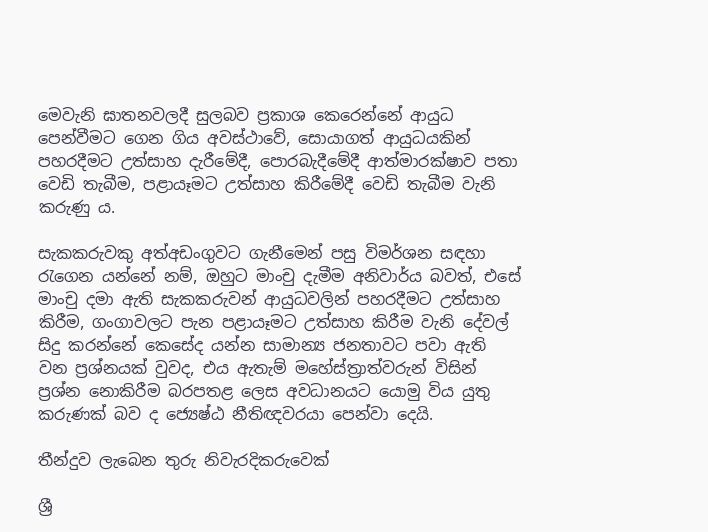මෙවැනි ඝාතනවලදී සුලබව ප්‍රකාශ කෙරෙන්නේ ආයුධ පෙන්වීමට ගෙන ගිය අවස්ථාවේ, සොයාගත් ආයුධයකින් පහරදීමට උත්සාහ දැරීමේදී, පොරබැදීමේදී ආත්මාරක්ෂාව පතා වෙඩි තැබීම, පළායෑමට උත්සාහ කිරීමේදී වෙඩි තැබීම වැනි කරුණු ය.

සැකකරුවකු අත්අඩංගුවට ගැනීමෙන් පසු විමර්ශන සඳහා රැගෙන යන්නේ නම්, ඔහුට මාංචු දැමීම අනිවාර්ය බවත්, එසේ මාංචු දමා ඇති සැකකරුවන් ආයුධවලින් පහරදීමට උත්සාහ කිරීම, ගංගාවලට පැන පළායෑමට උත්සාහ කිරීම වැනි දේවල් සිදු කරන්නේ කෙසේද යන්න සාමාන්‍ය ජනතාවට පවා ඇති වන ප්‍රශ්නයක් වුවද, එය ඇතැම් මහේස්ත්‍රාත්වරුන් විසින් ප්‍රශ්න නොකිරීම බරපතළ ලෙස අවධානයට යොමු විය යුතු කරුණක් බව ද ජ්‍යෙෂ්ඨ නීතිඥවරයා පෙන්වා දෙයි.

තීන්දුව ලැබෙන තුරු නිවැරදිකරුවෙක්

ශ්‍රී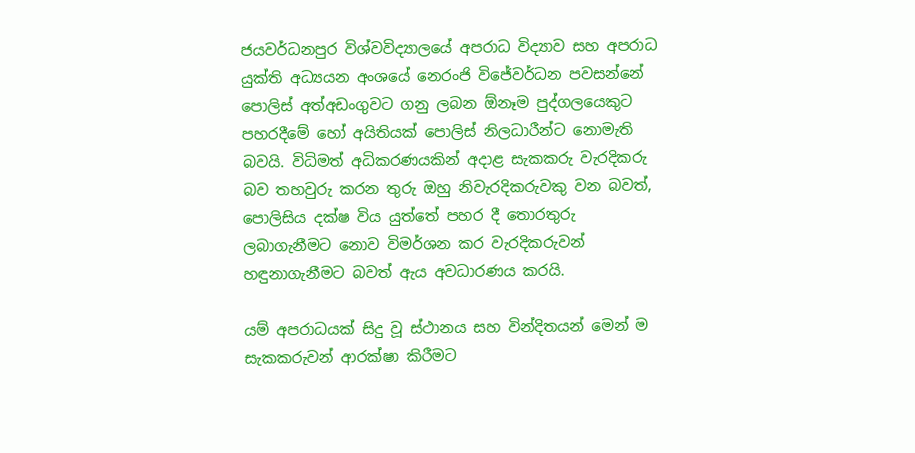ජයවර්ධනපුර විශ්වවිද්‍යාලයේ අපරාධ විද්‍යාව සහ අපරාධ යුක්ති අධ්‍යයන අංශයේ නෙරංජි විජේවර්ධන පවසන්නේ පොලිස් අත්අඩංගුවට ගනු ලබන ඕනෑම පුද්ගලයෙකුට පහරදීමේ හෝ අයිතියක් පොලිස් නිලධාරීන්ට නොමැති බවයි. විධිමත් අධිකරණයකින් අදාළ සැකකරු වැරදිකරු බව තහවුරු කරන තුරු ඔහු නිවැරදිකරුවකු වන බවත්, පොලිසිය දක්ෂ විය යුත්තේ පහර දී තොරතුරු ලබාගැනීමට නොව විමර්ශන කර වැරදිකරුවන් හඳුනාගැනීමට බවත් ඇය අවධාරණය කරයි.

යම් අපරාධයක් සිදු වූ ස්ථානය සහ වින්දිතයන් මෙන් ම සැකකරුවන් ආරක්ෂා කිරීමට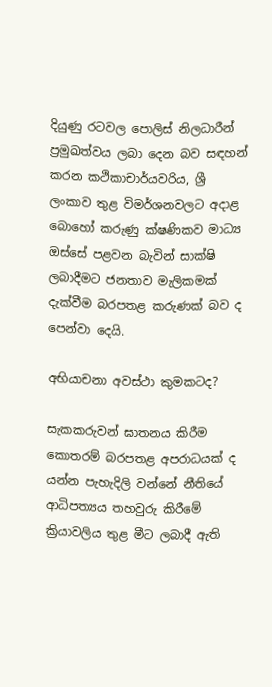දියුණු රටවල පොලිස් නිලධාරීන් ප්‍රමුඛත්වය ලබා දෙන බව සඳහන් කරන කථිකාචාර්යවරිය, ශ්‍රී ලංකාව තුළ විමර්ශනවලට අදාළ බොහෝ කරුණු ක්ෂණිකව මාධ්‍ය ඔස්සේ පළවන බැවින් සාක්ෂි ලබාදීමට ජනතාව මැලිකමක් දැක්වීම බරපතළ කරුණක් බව ද පෙන්වා දෙයි.

අභියාචනා අවස්ථා කුමකටද?

සැකකරුවන් ඝාතනය කිරීම කොතරම් බරපතළ අපරාධයක් ද යන්න පැහැදිලි වන්නේ නීතියේ ආධිපත්‍යය තහවුරු කිරීමේ ක්‍රියාවලිය තුළ මීට ලබාදී ඇති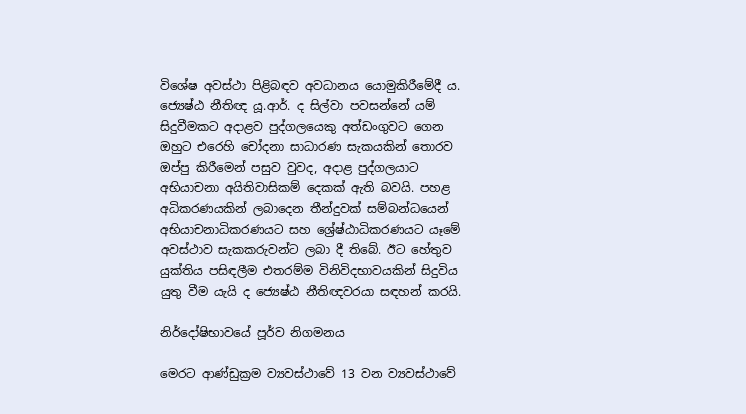විශේෂ අවස්ථා පිළිබඳව අවධානය යොමුකිරීමේදී ය. ජ්‍යෙෂ්ඨ නීතිඥ යූ.ආර්. ද සිල්වා පවසන්නේ යම් සිදුවීමකට අදාළව පුද්ගලයෙකු අත්ඩංගුවට ගෙන ඔහුට එරෙහි චෝදනා සාධාරණ සැකයකින් තොරව ඔප්පු කිරීමෙන් පසුව වුවද, අදාළ පුද්ගලයාට අභියාචනා අයිතිවාසිකම් දෙකක් ඇති බවයි. පහළ අධිකරණයකින් ලබාදෙන තීන්දුවක් සම්බන්ධයෙන් අභියාචනාධිකරණයට සහ ශ්‍රේෂ්ඨාධිකරණයට යෑමේ අවස්ථාව සැකකරුවන්ට ලබා දී තිබේ. ඊට හේතුව යුක්තිය පසිඳලීම එතරම්ම විනිවිදභාවයකින් සිදුවිය යුතු වීම යැයි ද ජ්‍යෙෂ්ඨ නීතිඥවරයා සඳහන් කරයි.

නිර්දෝෂිභාවයේ පූර්ව නිගමනය

මෙරට ආණ්ඩුක්‍රම ව්‍යවස්ථාවේ 13 වන ව්‍යවස්ථාවේ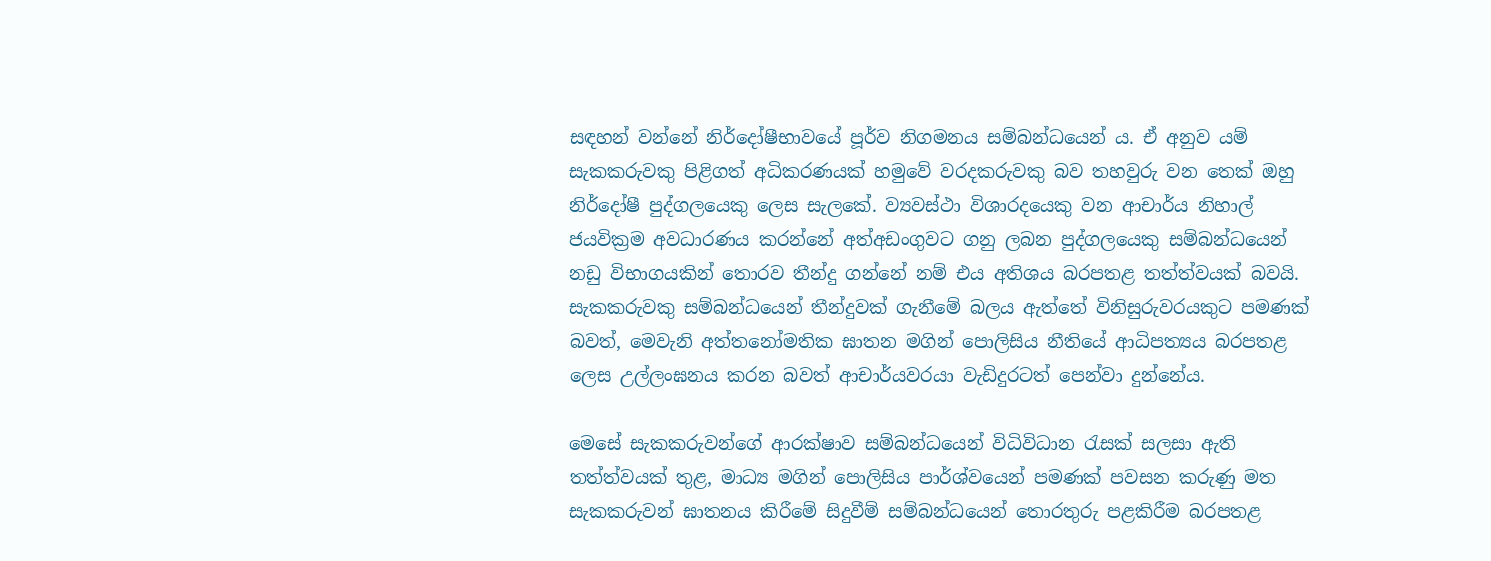සඳහන් වන්නේ නිර්දෝෂීභාවයේ පූර්ව නිගමනය සම්බන්ධයෙන් ය. ඒ අනුව යම් සැකකරුවකු පිළිගත් අධිකරණයක් හමුවේ වරදකරුවකු බව තහවුරු වන තෙක් ඔහු නිර්දෝෂී පුද්ගලයෙකු ලෙස සැලකේ. ව්‍යවස්ථා විශාරදයෙකු වන ආචාර්ය නිහාල් ජයවික්‍රම අවධාරණය කරන්නේ අත්අඩංගුවට ගනු ලබන පුද්ගලයෙකු සම්බන්ධයෙන් නඩු විභාගයකින් තොරව තීන්දු ගන්නේ නම් එය අතිශය බරපතළ තත්ත්වයක් බවයි. සැකකරුවකු සම්බන්ධයෙන් තීන්දුවක් ගැනීමේ බලය ඇත්තේ විනිසුරුවරයකුට පමණක් බවත්, මෙවැනි අත්තනෝමතික ඝාතන මගින් පොලිසිය නීතියේ ආධිපත්‍යය බරපතළ ලෙස උල්ලංඝනය කරන බවත් ආචාර්යවරයා වැඩිදුරටත් පෙන්වා දුන්නේය.

මෙසේ සැකකරුවන්ගේ ආරක්ෂාව සම්බන්ධයෙන් විධිවිධාන රැසක් සලසා ඇති තත්ත්වයක් තුළ, මාධ්‍ය මගින් පොලිසිය පාර්ශ්වයෙන් පමණක් පවසන කරුණු මත සැකකරුවන් ඝාතනය කිරීමේ සිදුවීම් සම්බන්ධයෙන් තොරතුරු පළකිරීම බරපතළ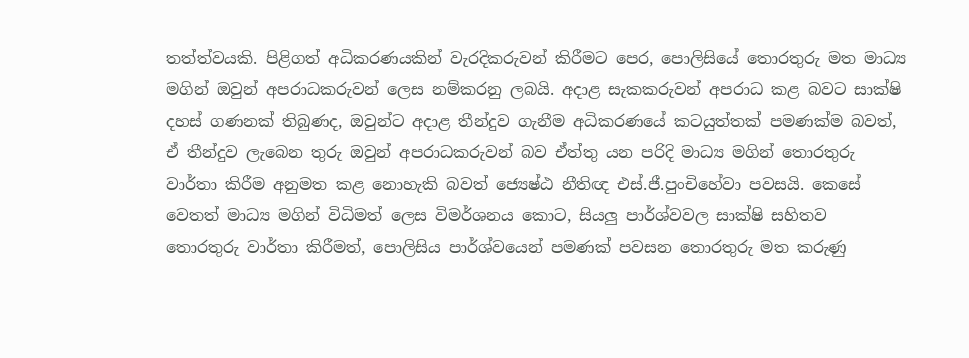තත්ත්වයකි. පිළිගත් අධිකරණයකින් වැරදිකරුවන් කිරීමට පෙර, පොලිසියේ තොරතුරු මත මාධ්‍ය මගින් ඔවුන් අපරාධකරුවන් ලෙස නම්කරනු ලබයි. අදාළ සැකකරුවන් අපරාධ කළ බවට සාක්ෂි දහස් ගණනක් තිබුණද, ඔවුන්ට අදාළ තීන්දුව ගැනීම අධිකරණයේ කටයුත්තක් පමණක්ම බවත්, ඒ තීන්දුව ලැබෙන තුරු ඔවුන් අපරාධකරුවන් බව ඒත්තු යන පරිදි මාධ්‍ය මගින් තොරතුරු වාර්තා කිරීම අනුමත කළ නොහැකි බවත් ජ්‍යෙෂ්ඨ නීතිඥ එස්.ජී.පුංචිහේවා පවසයි. කෙසේ වෙතත් මාධ්‍ය මගින් විධිමත් ලෙස විමර්ශනය කොට, සියලු පාර්ශ්වවල සාක්ෂි සහිතව තොරතුරු වාර්තා කිරීමත්, පොලිසිය පාර්ශ්වයෙන් පමණක් පවසන තොරතුරු මත කරුණු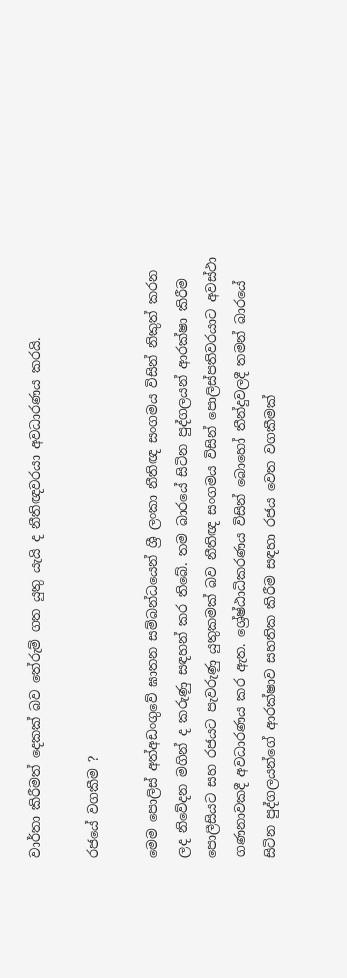වාර්තා කිරීමත් දෙකක් බව තේරුම් ගත යුතු යැයි ද නීතිඥවරයා අවධාරණය කරයි.

රජයේ වගකීම ?

මෙම පොලිස් අත්අඩංගුවේ ඝාතන සම්බන්ධයෙන් ශ්‍රී ලංකා නීතිඥ සංගමය විසින් නිකුත් කරන ලද නිවේදන මගින් ද කරුණු සඳහන් කර තිබේ. තම බාරයේ සිටින පුද්ගලයන් ආරක්ෂා කිරීම පොලීසියට සහ රජයට පැවරුණු යුතුකමක් බව නීතිඥ සංගමය විසින් පොලිස්පතිවරයාට අවස්ථා ගණනාවකදී අවධාරණය කර ඇත. ශ්‍රේෂ්ඨාධිකරණය විසින් බොහෝ තීන්දුවලදී තමන් බාරයේ සිටින පුද්ගලයන්ගේ ආරක්ෂාව සහතික කිරීම සඳහා රජය වෙත වගකීමක්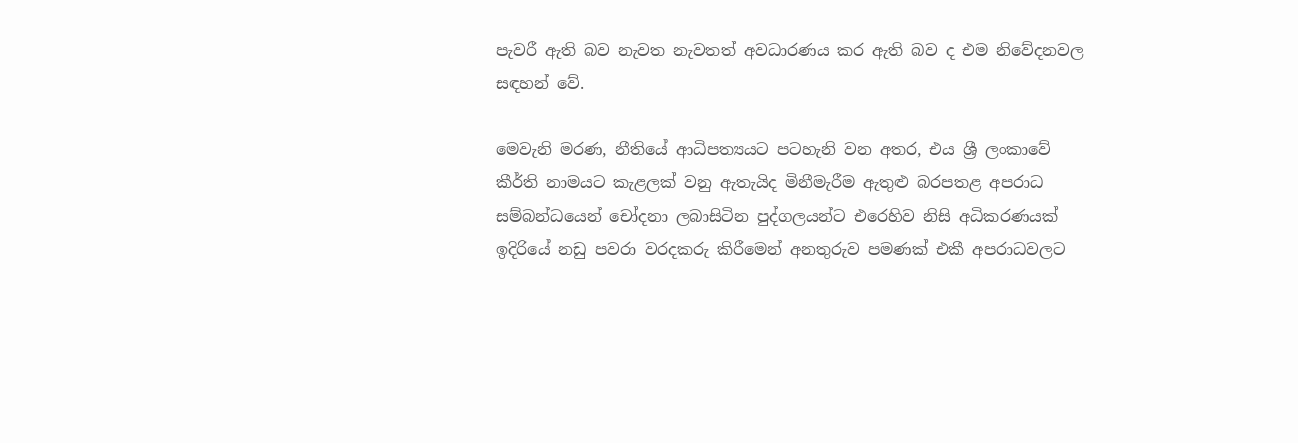පැවරී ඇති බව නැවත නැවතත් අවධාරණය කර ඇති බව ද එම නිවේදනවල සඳහන් වේ.

මෙවැනි මරණ, නීතියේ ආධිපත්‍යයට පටහැනි වන අතර, එය ශ්‍රී ලංකාවේ කීර්ති නාමයට කැළලක් වනු ඇතැයිද මිනීමැරීම ඇතුළු බරපතළ අපරාධ සම්බන්ධයෙන් චෝදනා ලබාසිටින පුද්ගලයන්ට එරෙහිව නිසි අධිකරණයක් ඉදිරියේ නඩු පවරා වරදකරු කිරීමෙන් අනතුරුව පමණක් එකී අපරාධවලට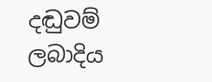දඬුවම් ලබාදිය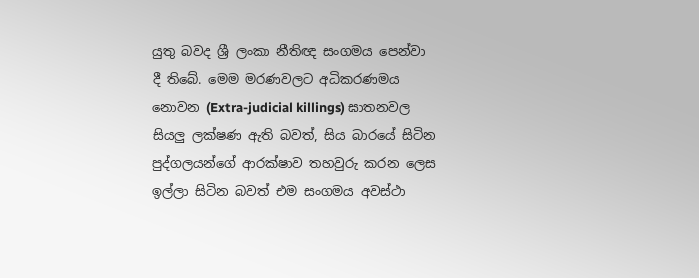යුතු බවද ශ්‍රී ලංකා නීතිඥ සංගමය පෙන්වා දී තිබේ. මෙම මරණවලට අධිකරණමය නොවන (Extra-judicial killings) ඝාතනවල සියලු ලක්ෂණ ඇති බවත්, සිය බාරයේ සිටින පුද්ගලයන්ගේ ආරක්ෂාව තහවුරු කරන ලෙස ඉල්ලා සිටින බවත් එම සංගමය අවස්ථා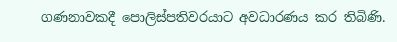ගණනාවකදී පොලිස්පතිවරයාට අවධාරණය කර තිබිණි.